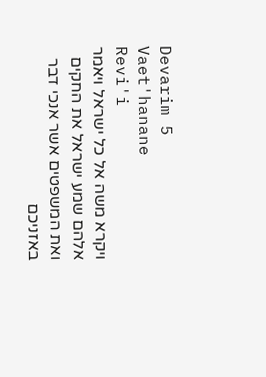Devarim 5
Vaet'hanane
Revi'i
ויקרא משה אל כל ישראל ויאמר אלהם שמע ישראל את החקים ואת המשפטים אשר אנכי דבר באזניכם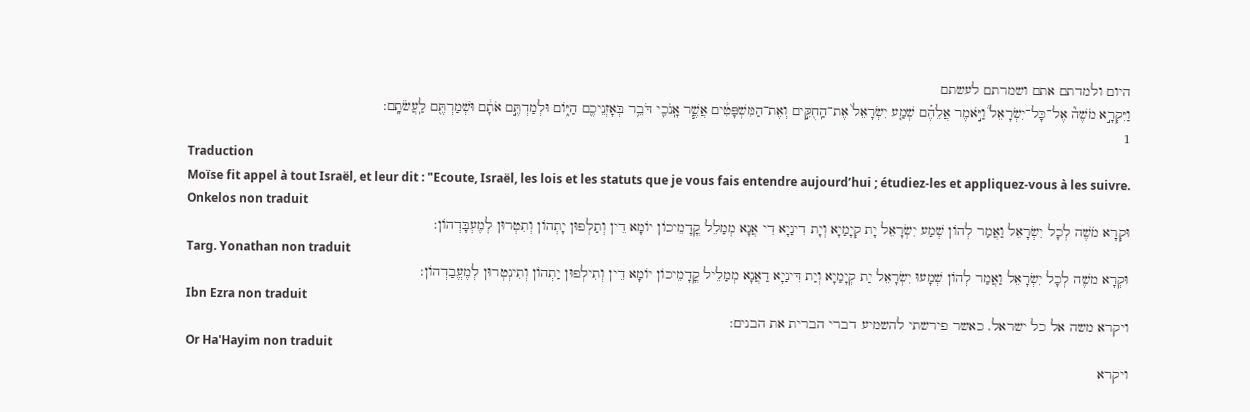היום ולמדתם אתם ושמרתם לעשתם
וַיִּקְרָ֣א מֹשֶׁה֘ אֶל־כָּל־יִשְׂרָאֵל֒ וַיֹּ֣אמֶר אֲלֵהֶ֗ם שְׁמַ֤ע יִשְׂרָאֵל֙ אֶת־הַֽחֻקִּ֣ים וְאֶת־הַמִּשְׁפָּטִ֔ים אֲשֶׁ֧ר אָֽנֹכִ֛י דֹּבֵ֥ר בְּאָזְנֵיכֶ֖ם הַיּ֑וֹם וּלְמַדְתֶּ֣ם אֹתָ֔ם וּשְׁמַרְתֶּ֖ם לַֽעֲשֹׂתָֽם:
1
Traduction
Moïse fit appel à tout Israël, et leur dit : "Ecoute, Israël, les lois et les statuts que je vous fais entendre aujourd’hui ; étudiez-les et appliquez-vous à les suivre.
Onkelos non traduit
וּקְרָא מֹשֶׁה לְכָל יִשְׂרָאֵל וַאֲמַר לְהוֹן שְׁמַע יִשְׂרָאֵל יָת קְיָמַיָא וְיָת דִינַיָא דִי אֲנָא מְמַלֵל קֳדָמֵיכוֹן יוֹמָא דֵין וְתַלְפוּן יָתְהוֹן וְתִטְרוּן לְמֶעְבָּדְהוֹן:
Targ. Yonathan non traduit
וּקְרָא משֶׁה לְכָל יִשְׂרָאֵל וַאֲמַר לְהוֹן שְׁמָעוּ יִשְׂרָאֵל יַת קְיָמַיָא וְיַת דִּינַיָא דַאֲנָא מְמַלֵיל קֳדָמֵיכוֹן יוֹמָא דֵין וְתִילְפוּן יַתְהוֹן וְתִינְטְרוּן לְמֶעֱבַדְהוֹן:
Ibn Ezra non traduit
ויקרא משה אל כל ישראל. כאשר פירשתי להשמיע דברי הברית את הבנים:
Or Ha'Hayim non traduit
ויקרא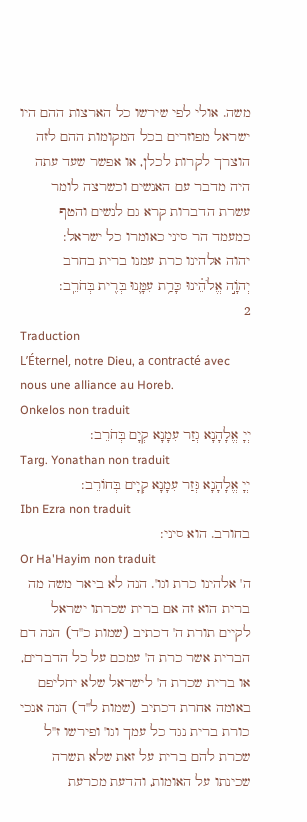משה. אולי לפי שירשו כל הארצות ההם היו ישראל מפוזרים בכל המקומות ההם לזה הוצרך לקרות לכלן, או אפשר שעד עתה היה מדבר עם האנשים וכשרצה לומר עשרת הדברות קרא גם לנשים והטף כמעמד הר סיני כאומרו כל ישראל:
יהוה אלהינו כרת עמנו ברית בחרב
יְהֹוָ֣ה אֱלֹהֵ֗ינוּ כָּרַ֥ת עִמָּ֛נוּ בְּרִ֖ית בְּחֹרֵֽב:
2
Traduction
L’Éternel, notre Dieu, a contracté avec nous une alliance au Horeb.
Onkelos non traduit
יְיָ אֱלָהָנָא גְזַר עִמָנָא קְיָם בְּחֹרֵב:
Targ. Yonathan non traduit
יְיָ אֱלָהָנָא גְּזַר עִמָנָא קְיָים בְּחוֹרֵב:
Ibn Ezra non traduit
בחורב. הוא סיני:
Or Ha'Hayim non traduit
ה' אלהינו כרת וגו'. הנה לא ביאר משה מה ברית הוא זה אם ברית שכרתו ישראל לקיים תורת ה' דכתיב (שמות כ''ד) הנה דם הברית אשר כרת ה' עמכם על כל הדברים, או ברית שכרת ה' לישראל שלא יחליפם באומה אחרת דכתיב (שמות ל''ד) הנה אנכי כורת ברית נגד כל עמך וגו' ופירשו ז''ל שכרת להם ברית על זאת שלא תשרה שכינתו על האומות, והדעת מכרעת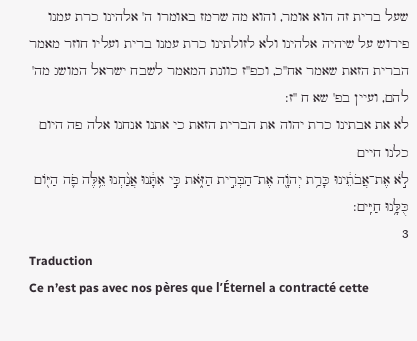שעל ברית זה הוא אומר, והוא מה שרמז באומרו ה' אלהינו כרת עמנו פירוש על שיהיה אלהינו ולא לזולתינו כרת עמנו ברית ועליו חוזר מאמר הברית הזאת שאמר אח''כ, וכפ''ז כוונת המאמר לשבח ישראל המושג מה' להם, ועיין בפ' שא ח ''ז:
לא את אבתינו כרת יהוה את הברית הזאת כי אתנו אנחנו אלה פה היום כלנו חיים
לֹ֣א אֶת־אֲבֹתֵ֔ינוּ כָּרַ֥ת יְהֹוָ֖ה אֶת־הַבְּרִ֣ית הַזֹּ֑את כִּ֣י אִתָּ֔נוּ אֲנַ֨חְנוּ אֵ֥לֶּה פֹ֛ה הַיּ֖וֹם כֻּלָּ֥נוּ חַיִּֽים:
3
Traduction
Ce n’est pas avec nos pères que l’Éternel a contracté cette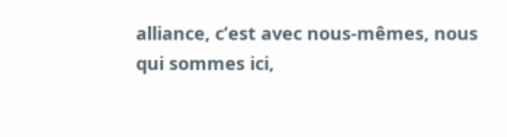alliance, c’est avec nous-mêmes, nous qui sommes ici,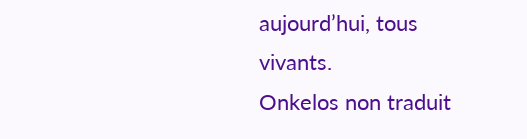aujourd’hui, tous vivants.
Onkelos non traduit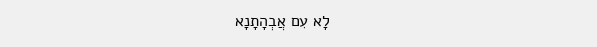לָא עִם אֲבְהָתָנָא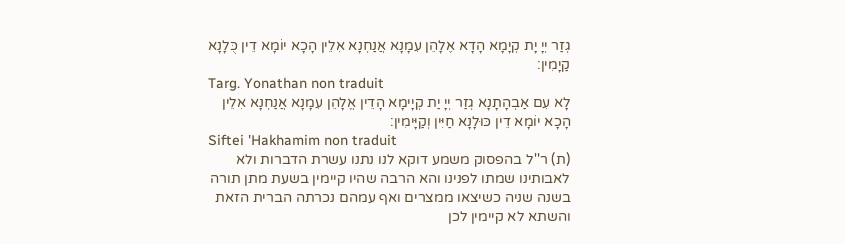גְזַר יְיָ יָת קְיָמָא הָדָא אֶלָהֵן עִמָנָא אֲנַחְנָא אִלֵין הָכָא יוֹמָא דֵין כֻּלָנָא קַיָמִין:
Targ. Yonathan non traduit
לָא עִם אַבְהָתָנָא גְזַר יְיָ יַת קְיָימָא הָדֵין אֱלָהֵן עִמָנָא אֲנַחְנָא אִלֵין הָכָא יוֹמָא דֵין כּוּלָנָא חַיִּין וְקַיָּימִין:
Siftei 'Hakhamim non traduit
(ת) ר''ל בהפסוק משמע דוקא לנו נתנו עשרת הדברות ולא לאבותינו שמתו לפנינו והא הרבה שהיו קיימין בשעת מתן תורה בשנה שניה כשיצאו ממצרים ואף עמהם נכרתה הברית הזאת והשתא לא קיימין לכן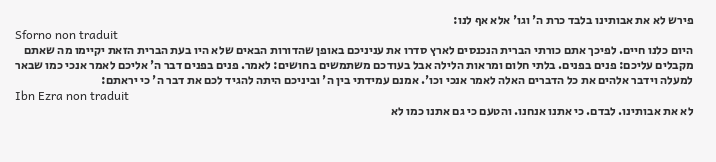פירש לא את אבותינו בלבד כרת ה' וגו' אלא אף לנו:
Sforno non traduit
היום כלנו חיים. לפיכך אתם כורתי הברית הנכנסים לארץ סדרו את עניניכם באופן שהדורות הבאים שלא היו בעת הברית הזאת יקיימו מה שאתם מקבלים עליכם: פנים בפנים. בלתי חלום ומראות הלילה אבל בעודכם משתמשים בחושים: לאמר. פנים בפנים דבר ה' אליכם לאמר אנכי כמו שבאר למעלה וידבר אלהים את כל הדברים האלה לאמר אנכי וכו'. אמנם עמידתי בין ה' וביניכם היתה להגיד לכם את דבר ה' כי יראתם:
Ibn Ezra non traduit
לא את אבותינו. לבדם. כי אתנו אנחנו. והטעם כי גם אתנו כמו לא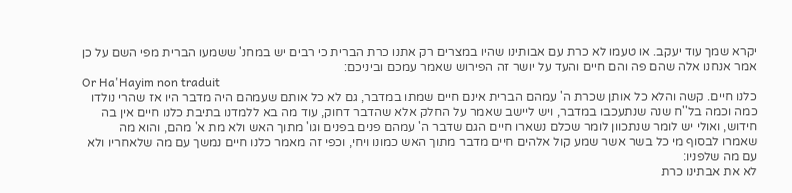יקרא שמך עוד יעקב. או טעמו לא כרת עם אבותינו שהיו במצרים רק אתנו כרת הברית כי רבים יש במחנ' ששמעו הברית מפי השם על כן אמר אנחנו אלה שהם פה והם חיים והעד על יושר זה הפירוש שאמר עמכם וביניכם:
Or Ha'Hayim non traduit
כלנו חיים. קשה והלא כל אותן שכרת ה' עמהם הברית אינם חיים שמתו במדבר, גם לא כל אותם שעמהם היה מדבר היו אז שהרי נולדו כמה וכמה בל''ח שנה שנתעכבו במדבר, ויש ליישב שאמר על החלק אלא שהדבר דחוק, עוד מה בא ללמדנו בתיבת כלנו חיים אין בה חידוש, ואולי יש לומר שנתכוון לומר שכלם נשארו חיים הגם שדבר ה' עמהם פנים בפנים וגו' מתוך האש ולא מת א' מהם, והוא מה שאמרו לבסוף מי כל בשר אשר שמע קול אלהים חיים מדבר מתוך האש כמונו ויחי, וכפי זה מאמר כלנו חיים נמשך עם מה שלאחריו ולא עם מה שלפניו:
לא את אבתינו כרת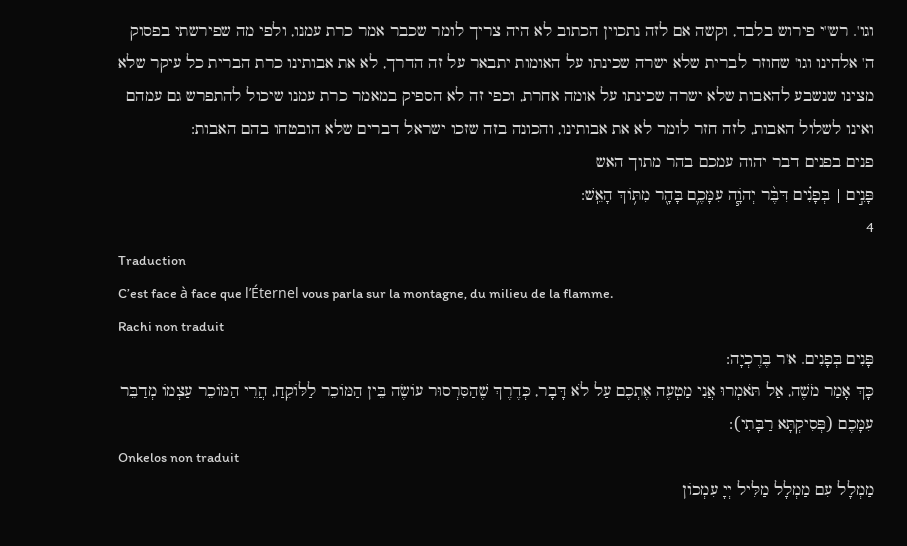וגו'. רש''י פירוש בלבד, וקשה אם לזה נתכוין הכתוב לא היה צריך לומר שכבר אמר כרת עמנו, ולפי מה שפירשתי בפסוק ה' אלהינו וגו' שחוזר לברית שלא ישרה שכינתו על האומות יתבאר על זה הדרך, לא את אבותינו כרת הברית כל עיקר שלא מצינו שנשבע להאבות שלא ישרה שכינתו על אומה אחרת, וכפי זה לא הספיק במאמר כרת עמנו שיכול להתפרש גם עמהם ואינו לשלול האבות, לזה חזר לומר לא את אבותינו, והכונה בזה שזכו ישראל דברים שלא הובטחו בהם האבות:
פנים בפנים דבר יהוה עמכם בהר מתוך האש
פָּנִ֣ים | בְּפָנִ֗ים דִּבֶּ֨ר יְהֹוָ֧ה עִמָּכֶ֛ם בָּהָ֖ר מִתּ֥וֹךְ הָאֵֽשׁ:
4
Traduction
C’est face à face que l’Éternel vous parla sur la montagne, du milieu de la flamme.
Rachi non traduit
פָּנִים בְּפָנִים. א'ר בֶּרֶכְיָה:
כָּךְ אָמַר מֹשֶׁה, אַל תֹּאמְרוּ אֲנִי מַטְעֶה אֶתְכֶם עַל לֹא דָּבָר, כְּדֶרֶךְ שֶׁהַסִּרְסוּר עוֹשֶׂה בֵּין הַמּוֹכֵר לַלּוֹקֵחַ, הֲרֵי הַמּוֹכֵר עַצְמוֹ מְדַבֵּר עִמָּכֶם (פְּסִיקְתָּא רַבָּתִי):
Onkelos non traduit
מַמְלָל עִם מַמְלָל מַלִּיל יְיָ עִמְכוֹן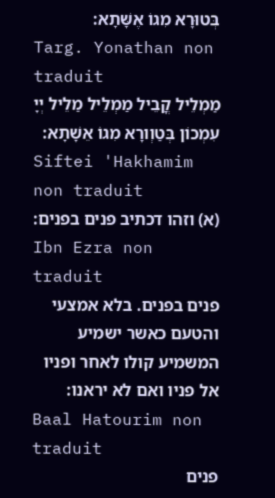בְּטוּרָא מִגוֹ אֶשָּׁתָא:
Targ. Yonathan non traduit
מַמְלֵיל קֳבֵיל מַמְלֵיל מַלֵיל יְיָ עִמְכוֹן בְּטַוְורָא מִגוֹ אֵשָׁתָא:
Siftei 'Hakhamim non traduit
(א) וזהו דכתיב פנים בפנים:
Ibn Ezra non traduit
פנים בפנים. בלא אמצעי והטעם כאשר ישמיע המשמיע קולו לאחר ופניו אל פניו ואם לא יראנו:
Baal Hatourim non traduit
פנים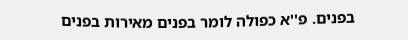בפנים. פ''א כפולה לומר בפנים מאירות בפנים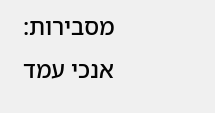מסבירות:
אנכי עמד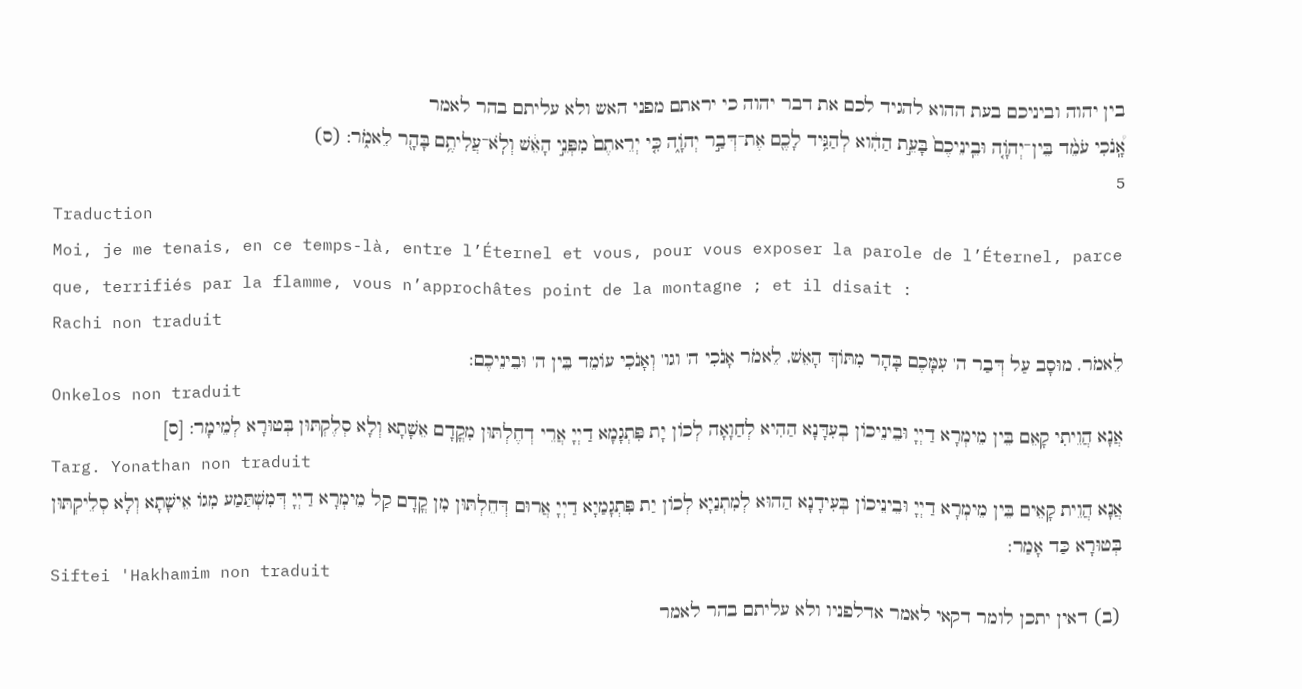בין יהוה וביניכם בעת ההוא להגיד לכם את דבר יהוה כי יראתם מפני האש ולא עליתם בהר לאמר
אָֽ֠נֹכִי עֹמֵ֨ד בֵּין־יְהֹוָ֤ה וּבֵֽינֵיכֶם֙ בָּעֵ֣ת הַהִ֔וא לְהַגִּ֥יד לָכֶ֖ם אֶת־דְּבַ֣ר יְהֹוָ֑ה כִּ֤י יְרֵאתֶם֙ מִפְּנֵ֣י הָאֵ֔שׁ וְלֹֽא־עֲלִיתֶ֥ם בָּהָ֖ר לֵאמֹ֑ר: (ס)
5
Traduction
Moi, je me tenais, en ce temps-là, entre l’Éternel et vous, pour vous exposer la parole de l’Éternel, parce que, terrifiés par la flamme, vous n’approchâtes point de la montagne ; et il disait :
Rachi non traduit
לֵאמֹר. מוּסָב עַל דְּבַר ה' עִמָּכֶם בָּהָר מִתּוֹךְ הָאֵשׁ, לֵאמֹר אָנֹכִי ה' וגו' וְאָנֹכִי עוֹמֵד בֵּין ה' וּבֵינֵיכֶם:
Onkelos non traduit
אֲנָא הֲוֵיתִי קָאֵם בֵּין מֵימְרָא דַיְיָ וּבֵינֵיכוֹן בְעִדָּנָא הַהִיא לְחַוָאָה לְכוֹן יָת פִּתְגָמָא דַיְיָ אֲרֵי דְחֶלְתּוּן מִקֳדָם אֵשָׁתָא וְלָא סְלֶקְתּוּן בְּטוּרָא לְמֵימָר: [ס]
Targ. Yonathan non traduit
אֲנָא הֲוֵית קָאֵים בֵּין מֵימְרָא דַיְיָ וּבֵינֵיכוֹן בְּעִידָנָא הַהוּא לְמִתְנַיָא לְכוֹן יַת פִּתְגָמַיָא דַיְיָ אֲרוּם דְּחֵלְתּוּן מִן קֳדָם קַל מֵימְרָא דַיְיָ דְּמִשְׁתַּמַע מִגוֹ אֵישָׁתָא וְלָא סְלֵיקְתּוּן בְּטוּרָא כַּד אָמַר:
Siftei 'Hakhamim non traduit
(ב) דאין יתכן לומר דקאי לאמר אדלפניו ולא עליתם בהר לאמר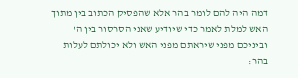דמה היה להם לומר בהר אלא שהפסיק הכתוב בין מתוך האש למלת לאמר כדי שיודיע שאני הסרסור בין ה' וביניכם מפני שיראתם מפני האש ולא יכולתם לעלות בהר: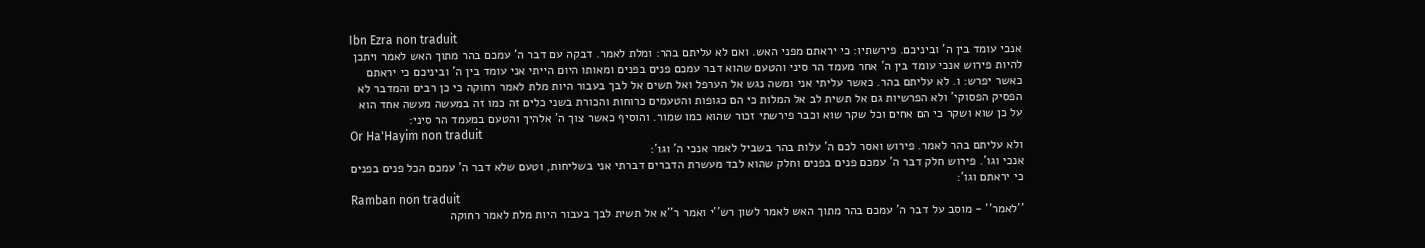Ibn Ezra non traduit
אנכי עומד בין ה' וביניכם. פירשתיו: כי יראתם מפני האש. ואם לא עליתם בהר: ומלת לאמר. דבקה עם דבר ה' עמכם בהר מתוך האש לאמר ויתכן להיות פירוש אנכי עומד בין ה' אחר מעמד הר סיני והטעם שהוא דבר עמכם פנים בפנים ומאותו היום הייתי אני עומד בין ה' וביניכם כי יראתם כאשר יפרש: ו. לא עליתם בהר. כאשר עליתי אני ומשה נגש אל הערפל ואל תשים אל לבך בעבור היות מלת לאמר רחוקה כי כן רבים והמדבר לא הפסיק הפסוקי' ולא הפרשיות גם אל תשית לב אל המלות כי הם כגופות והטעמים כרוחות והכורת בשני כלים זה כמו זה במעשה מעשה אחד הוא על כן שוא ושקר כי הם אחים וכל שקר שוא וכבר פירשתי זכור שהוא כמו שמור. והוסיף כאשר צוך ה' אלהיך והטעם במעמד הר סיני:
Or Ha'Hayim non traduit
ולא עליתם בהר לאמר. פירוש ואסר לכם ה' עלות בהר בשביל לאמר אנכי ה' וגו':
אנכי וגו'. פירוש חלק דבר ה' עמכם פנים בפנים וחלק שהוא לבד מעשרת הדברים דברתי אני בשליחות, וטעם שלא דבר ה' עמכם הכל פנים בפנים כי יראתם וגו':
Ramban non traduit
''לאמר'' - מוסב על דבר ה' עמכם בהר מתוך האש לאמר לשון רש''י ואמר ר''א אל תשית לבך בעבור היות מלת לאמר רחוקה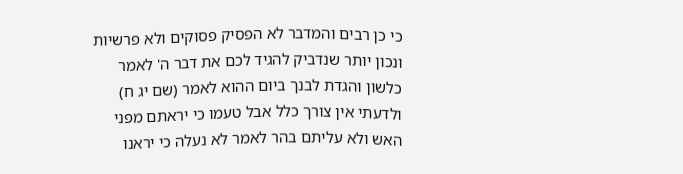כי כן רבים והמדבר לא הפסיק פסוקים ולא פרשיות ונכון יותר שנדביק להגיד לכם את דבר ה' לאמר כלשון והגדת לבנך ביום ההוא לאמר (שם יג ח) ולדעתי אין צורך כלל אבל טעמו כי יראתם מפני האש ולא עליתם בהר לאמר לא נעלה כי יראנו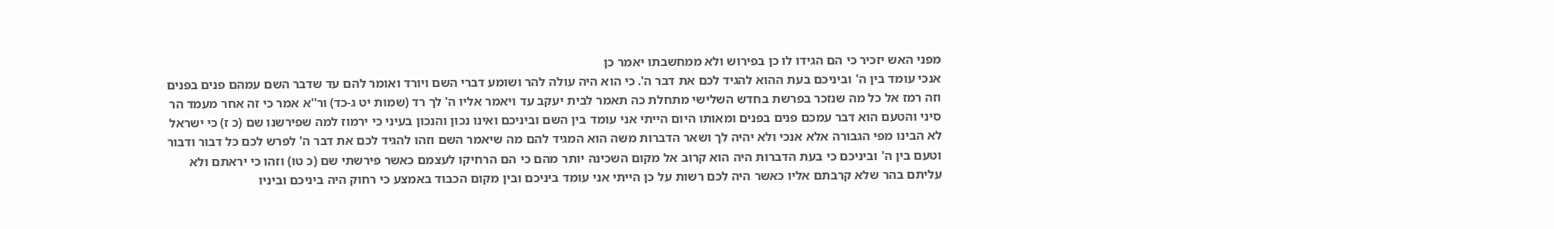מפני האש יזכיר כי הם הגידו לו כן בפירוש ולא ממחשבתו יאמר כן
אנכי עומד בין ה' וביניכם בעת ההוא להגיד לכם את דבר ה'. כי הוא היה עולה להר ושומע דברי השם ויורד ואומר להם עד שדבר השם עמהם פנים בפנים וזה רמז אל כל מה שנזכר בפרשת בחדש השלישי מתחלת כה תאמר לבית יעקב עד ויאמר אליו ה' לך רד (שמות יט ג-כד) ור''א אמר כי זה אחר מעמד הר סיני והטעם הוא דבר עמכם פנים בפנים ומאותו היום הייתי אני עומד בין השם וביניכם ואינו נכון והנכון בעיני כי ירמוז למה שפירשנו שם (כ ז) כי ישראל לא הבינו מפי הגבורה אלא אנכי ולא יהיה לך ושאר הדברות משה הוא המגיד להם מה שיאמר השם וזהו להגיד לכם את דבר ה' לפרש לכם כל דבור ודבור וטעם בין ה' וביניכם כי בעת הדברות היה הוא קרוב אל מקום השכינה יותר מהם כי הם הרחיקו לעצמם כאשר פירשתי שם (כ טו) וזהו כי יראתם ולא עליתם בהר שלא קרבתם אליו כאשר היה לכם רשות על כן הייתי אני עומד ביניכם ובין מקום הכבוד באמצע כי רחוק היה ביניכם וביניו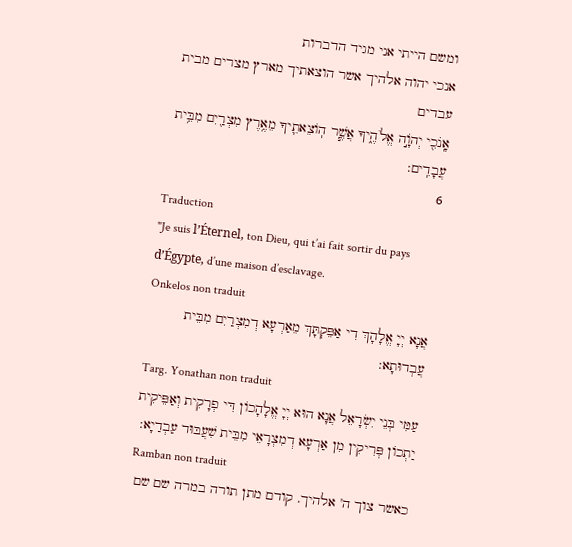ומשם הייתי אני מגיד הדברות
אנכי יהוה אלהיך אשר הוצאתיך מארץ מצרים מבית עבדים
אָֽנֹכִ֖י יְהֹוָ֣ה אֱלֹהֶ֑יךָ אֲשֶׁ֧ר הֽוֹצֵאתִ֛יךָ מֵאֶ֥רֶץ מִצְרַ֖יִם מִבֵּ֥ית עֲבָדִֽים:
6
Traduction
"Je suis l’Éternel, ton Dieu, qui t’ai fait sortir du pays d’Égypte, d’une maison d’esclavage.
Onkelos non traduit
אֲנָא יְיָ אֱלָהָךְ דִי אַפֵּקְתָּךְ מֵאַרְעָא דְמִצְרַיִם מִבֵּית עֲבְדוּתָא:
Targ. Yonathan non traduit
עַמִּי בְּנֵי יִשְׂרָאֵל אֲנָא הוּא יְיָ אֱלָהָכוֹן דִּי פְרָקִית וְאַפֵּיקִית יַתְכוֹן פְּרִיקִין מִן אַרְעָא דְמִצְרָאֵי מִבֵּית שִׁעֲבּוּד עַבְדַיָא:
Ramban non traduit
כאשר צוך ה' אלהיך. קודם מתן תורה במרה שם שם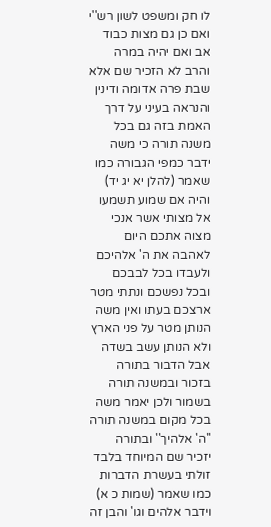לו חק ומשפט לשון רש''י ואם כן גם מצות כבוד אב ואם יהיה במרה והרב לא הזכיר שם אלא שבת פרה אדומה ודינין והנראה בעיני על דרך האמת בזה גם בכל משנה תורה כי משה ידבר כמפי הגבורה כמו שאמר (להלן יא יג יד) והיה אם שמוע תשמעו אל מצותי אשר אנכי מצוה אתכם היום לאהבה את ה' אלהיכם ולעבדו בכל לבבכם ובכל נפשכם ונתתי מטר ארצכם בעתו ואין משה הנותן מטר על פני הארץ ולא הנותן עשב בשדה אבל הדבור בתורה בזכור ובמשנה תורה בשמור ולכן יאמר משה בכל מקום במשנה תורה ''ה' אלהיך'' ובתורה יזכיר שם המיוחד בלבד זולתי בעשרת הדברות כמו שאמר (שמות כ א) וידבר אלהים וגו' והבן זה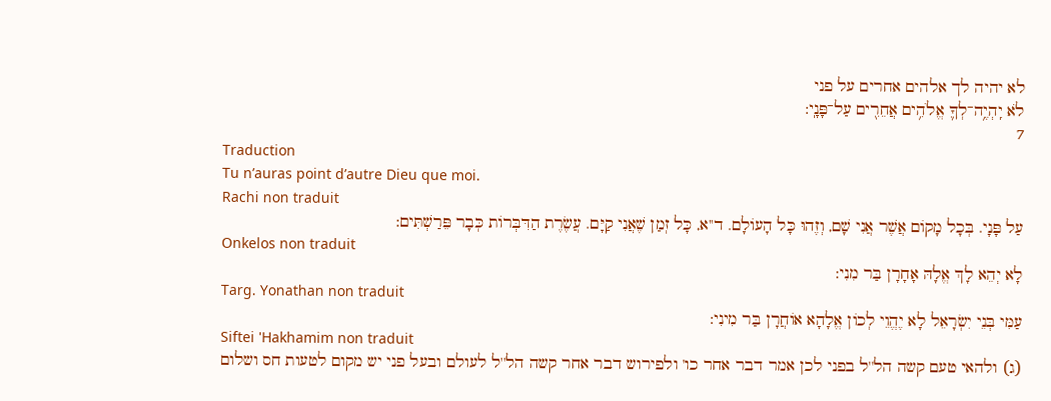לא יהיה לך אלהים אחרים על פני
לֹא יִֽהְיֶ֥ה־לְךָ֛ אֱלֹהִ֥ים אֲחֵרִ֖ים עַל־פָּנָֽי:
7
Traduction
Tu n’auras point d’autre Dieu que moi.
Rachi non traduit
עַל פָּנָי. בְּכָל מָקוֹם אֲשֶׁר אֲנִי שָׁם, וְזֶהוּ כָּל הָעוֹלָם. ד''א, כָּל זְמַן שֶׁאֲנִי קַיָּם. עֲשֶׂרֶת הַדִּבְּרוֹת כְּבָר פֵּרַשְׁתִּים:
Onkelos non traduit
לָא יְהֵא לָךְ אֱלָהּ אָחָרָן בַּר מִנִי:
Targ. Yonathan non traduit
עַמִּי בְּנֵי יִשְׂרָאֵל לָא יֶהֱוֵי לְכוֹן אֱלָהָא אוֹחֲרָן בַּר מִינִי:
Siftei 'Hakhamim non traduit
(ג) ולהאי טעם קשה הל''ל בפני לכן אמר דבר אחר כו' ולפירוש דבר אחר קשה הל''ל לעולם ובעל פני יש מקום לטעות חס ושלום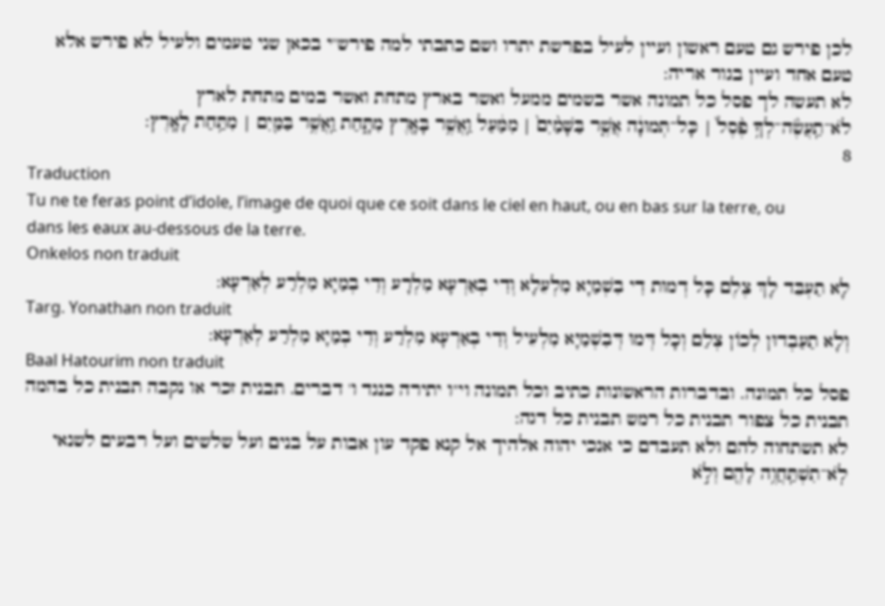לכן פירש גם טעם ראשון ועיין לעיל בפרשת יתרו ושם כתבתי למה פירש''י בכאן שני טעמים ולעיל לא פירש אלא טעם אחד ועיין בגור אריה:
לא תעשה לך פסל כל תמונה אשר בשמים ממעל ואשר בארץ מתחת ואשר במים מתחת לארץ
לֹא־תַֽעֲשֶׂ֨ה־לְךָ֥ פֶ֨סֶל֙ | כָּל־תְּמוּנָ֔ה אֲשֶׁ֤ר בַּשָּׁמַ֨יִם֙ | מִמַּ֔עַל וַֽאֲשֶׁ֥ר בָּאָ֖רֶץ מִתָּ֑חַת וַֽאֲשֶׁ֥ר בַּמַּ֖יִם | מִתַּ֥חַת לָאָֽרֶץ:
8
Traduction
Tu ne te feras point d’idole, l’image de quoi que ce soit dans le ciel en haut, ou en bas sur la terre, ou dans les eaux au-dessous de la terre.
Onkelos non traduit
לָא תַעְבֵּד לָךְ צֶלֶם כָּל דְמוּת דִי בִשְׁמַיָא מִלְעֵלָא וְדִי בְאַרְעָא מִלְרָע וְדִי בְמַיָא מִלְרַע לְאַרְעָא:
Targ. Yonathan non traduit
וְלָא תַעַבְדוּן לְכוֹן צְלַם וְכָל דְּמוּ דְּבִשְׁמַיָּא מִלְעֵיל וְדִי בְאַרְעָא מִלְרַע וְדִי בְמַיָא מִלְרַע לְאַרְעָא:
Baal Hatourim non traduit
פסל כל תמונה. ובדברות הראשונות כתיב וכל תמונה וי''ו יתירה כנגד ו' דברים. תבנית זכר או נקבה תבנית כל בהמה תבנית כל צפור תבנית כל רמש תבנית כל דגה:
לא תשתחוה להם ולא תעבדם כי אנכי יהוה אלהיך אל קנא פקד עון אבות על בנים ועל שלשים ועל רבעים לשנאי
לֹֽא־תִשְׁתַּֽחֲוֶ֥ה לָהֶ֖ם וְלֹ֣א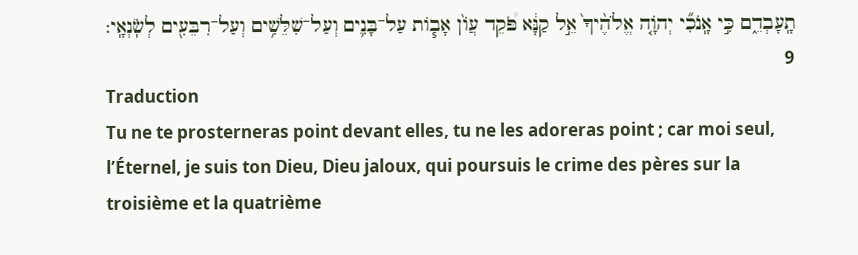תָֽעָבְדֵ֑ם כִּ֣י אָֽנֹכִ֞י יְהֹוָ֤ה אֱלֹהֶ֨יךָ֙ אֵ֣ל קַנָּ֔א פֹּ֠קֵד עֲוֹ֨ן אָב֧וֹת עַל־בָּנִ֛ים וְעַל־שִׁלֵּשִׁ֥ים וְעַל־רִבֵּעִ֖ים לְשֹֽׂנְאָֽי:
9
Traduction
Tu ne te prosterneras point devant elles, tu ne les adoreras point ; car moi seul, l’Éternel, je suis ton Dieu, Dieu jaloux, qui poursuis le crime des pères sur la troisième et la quatrième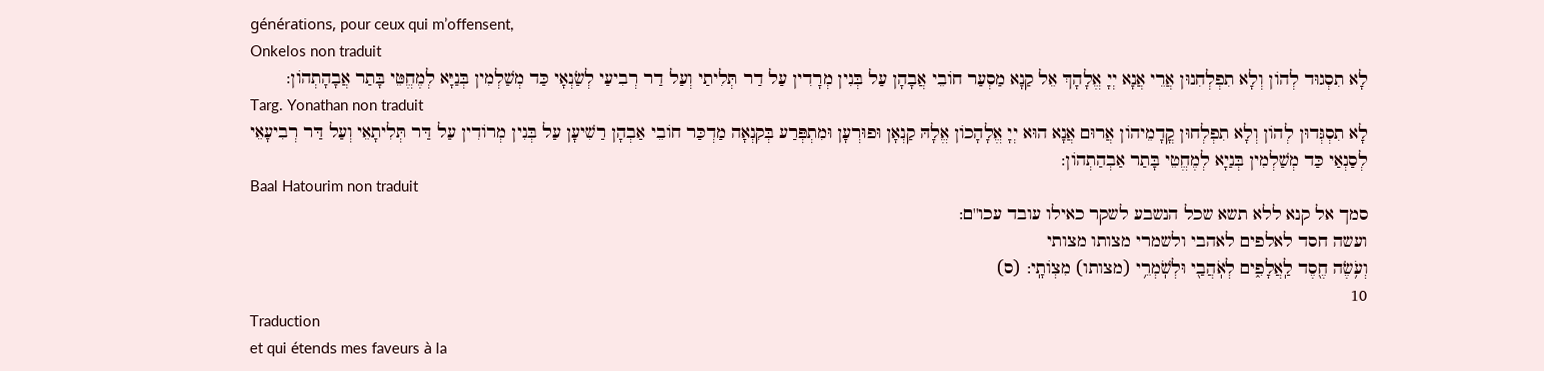générations, pour ceux qui m’offensent,
Onkelos non traduit
לָא תִסְגוּד לְהוֹן וְלָא תִפְלְחִנוּן אֲרֵי אֲנָא יְיָ אֱלָהָךְ אֵל קַנָא מַסְעַר חוֹבֵי אֲבָהָן עַל בְּנִין מְרָדִין עַל דַר תְּלִיתַי וְעַל דַר רְבִיעַי לְשַׂנְאָי כַּד מְשַׁלְמִין בְּנַיָּא לְמֶחֱטֵּי בָּתַר אֲבָהָתְהוֹן:
Targ. Yonathan non traduit
לָא תִסְגְּדוּן לְהוֹן וְלָא תִפְלְחוּן קֳדָמֵיהוֹן אֲרוּם אֲנָא הוּא יְיָ אֱלָהָכוֹן אֱלָהּ קַנְאָן וּפוּרְעָן וּמִתְפְּרַע בְּקִנְאָה מַדְכַּר חוֹבֵי אַבְהָן רַשִׁיעָן עַל בְּנִין מְרוֹדִין עַל דַּר תְּלִיתָאֵי וְעַל דַּר רְבִיעָאֵי לְסַנְאַי כַּד מְשַׁלְמִין בְּנַיָא לְמֶחֱטֵי בָּתַר אַבְהַתְהוֹן:
Baal Hatourim non traduit
סמך אל קנא ללא תשא שכל הנשבע לשקר כאילו עובד עכו''ם:
ועשה חסד לאלפים לאהבי ולשמרי מצותו מצותי
וְעֹ֥שֶׂה חֶ֖סֶד לַֽאֲלָפִ֑ים לְאֹֽהֲבַ֖י וּלְשֹֽׁמְרֵ֥י (מצותו) מִצְוֹתָֽי: (ס)
10
Traduction
et qui étends mes faveurs à la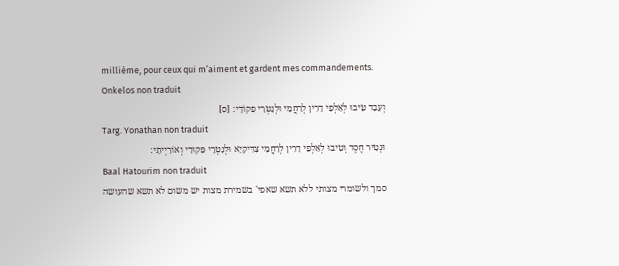millième, pour ceux qui m’aiment et gardent mes commandements.
Onkelos non traduit
וְעָבֵד טֵּיבוּ לְאַלְפֵי דָרִין לְרַחֲמַי וּלְנָטְּרֵי פִקוֹדָי: [ס]
Targ. Yonathan non traduit
וּנְטִיר חֶסֶד וְטִיבוּ לְאַלְפֵי דָרִין לְרַחֲמֵי צַדִּיקַיָא וּלְנַטְרֵי פִּקוּדַי וְאוֹרַיְיתָי:
Baal Hatourim non traduit
סמך ולשומרי מצותי ללא תשא שאפי' בשמירת מצות יש משום לא תשא שהעושה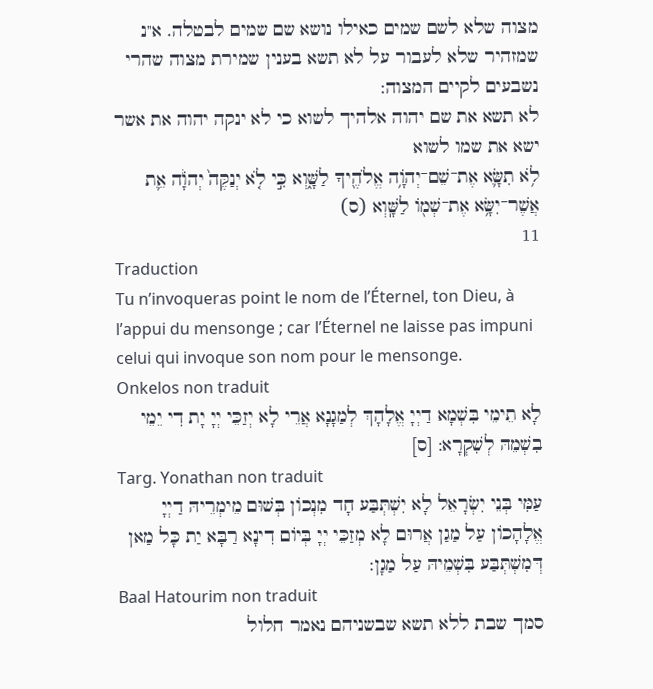מצוה שלא לשם שמים כאילו נושא שם שמים לבטלה. א''נ שמזהיר שלא לעבור על לא תשא בענין שמירת מצוה שהרי נשבעים לקיים המצוה:
לא תשא את שם יהוה אלהיך לשוא כי לא ינקה יהוה את אשר ישא את שמו לשוא
לֹ֥א תִשָּׂ֛א אֶת־שֵׁם־יְהֹוָ֥ה אֱלֹהֶ֖יךָ לַשָּׁ֑וְא כִּ֣י לֹ֤א יְנַקֶּה֙ יְהֹוָ֔ה אֵ֛ת אֲשֶׁר־יִשָּׂ֥א אֶת־שְׁמ֖וֹ לַשָּֽׁוְא (ס)
11
Traduction
Tu n’invoqueras point le nom de l’Éternel, ton Dieu, à l’appui du mensonge ; car l’Éternel ne laisse pas impuni celui qui invoque son nom pour le mensonge.
Onkelos non traduit
לָא תֵימֵי בִּשְׁמָא דַיְיָ אֱלָהָךְ לְמַגָנָא אֲרֵי לָא יְזַכֵּי יְיָ יָת דִי יֵמֵי בִשְׁמֵהּ לְשִׁקְרָא: [ס]
Targ. Yonathan non traduit
עַמִּי בְּנֵי יִשְׂרָאֵל לָא יִשְׁתְּבַּע חָד מִנְכוֹן בְּשׁוּם מֵימְרֵיהּ דַיְיָ אֱלָהָכוֹן עַל מַגַן אֲרוּם לָא מְזַכֵּי יְיָ בְּיוֹם דִינָא רַבָּא יַת כָּל מַאן דְּמִשְׁתְּבַּע בִּשְׁמֵיהּ עַל מַגָן:
Baal Hatourim non traduit
סמך שבת ללא תשא שבשניהם נאמר חלול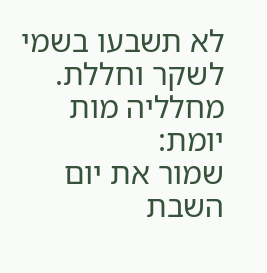לא תשבעו בשמי לשקר וחללת. מחלליה מות יומת:
שמור את יום השבת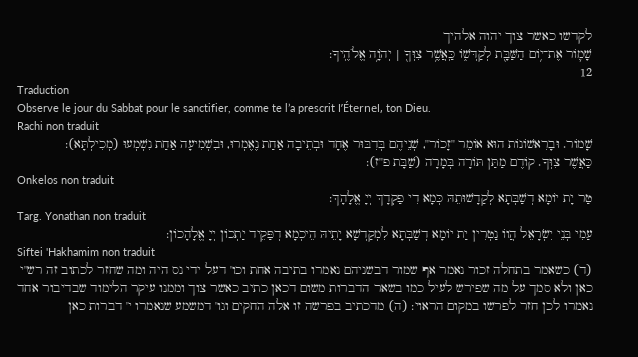לקדשו כאשר צוך יהוה אלהיך
שָׁמ֛וֹר אֶת־י֥וֹם הַשַּׁבָּ֖ת לְקַדְּשׁ֑וֹ כַּֽאֲשֶׁ֥ר צִוְּךָ֖ | יְהֹוָ֥ה אֱלֹהֶֽיךָ:
12
Traduction
Observe le jour du Sabbat pour le sanctifier, comme te l’a prescrit l’Éternel, ton Dieu.
Rachi non traduit
שָׁמוֹר. וּבָרִאשׁוֹנוֹת הוּא אוֹמֵר ''זָכוֹר'', שְׁנֵיהֶם בְּדִבּוּר אֶחָד וּבְתֵיבָה אַחַת נֶאֶמְרוּ, וּבִשְׁמִיעָה אַחַת נִשְׁמְעוּ (מְכִילְתָּא):
כַּאֲשֶׁר צִוְּךָ. קוֹדֶם מַתַּן תּוֹרָה בְּמָרָה (שַׁבָּת פ''ז):
Onkelos non traduit
טַר יָת יוֹמָא דְשַׁבְּתָא לְקַדָשׁוּתֵהּ כְּמָא דִי פַקְדָךְ יְיָ אֱלָהָךְ:
Targ. Yonathan non traduit
עַמִי בְּנֵי יִשְׂרָאֵל הֲווֹ נַטְרִין יַת יוֹמָא דְשַׁבְּתָא לִמְקַדְשָׁא יָתֵיהּ הֵיכְמָא דְפַּקֵיד יַתְכוֹן יְיָ אֱלָהָכוֹן:
Siftei 'Hakhamim non traduit
(ד) כשאמר בתחלה זכור נאמר אף שמור דבשניהם נאמרו בתיבה אחת וכו' דעל ידי נס היה ומה שחזר לכתוב זה רש''י כאן ולא סמך על מה שפירש לעיל כמו בשאר הדברות משום דכאן כתיב כאשר צוך וממנו עיקר הלימוד שבדיבור אחד נאמרו לכן חזר לפרשו במקום הראוי: (ה) מדכתיב בפרשה זו אלה החקים וגו' דמשמע שנאמרו י' דברות כאן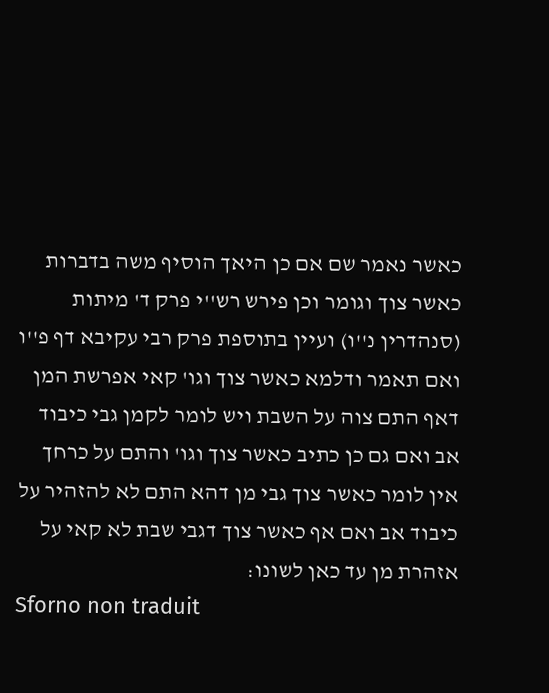כאשר נאמר שם אם כן היאך הוסיף משה בדברות כאשר צוך וגומר וכן פירש רש''י פרק ד' מיתות (סנהדרין נ''ו) ועיין בתוספת פרק רבי עקיבא דף פ''ו ואם תאמר ודלמא כאשר צוך וגו' קאי אפרשת המן דאף התם צוה על השבת ויש לומר לקמן גבי כיבוד אב ואם גם כן כתיב כאשר צוך וגו' והתם על כרחך אין לומר כאשר צוך גבי מן דהא התם לא להזהיר על כיבוד אב ואם אף כאשר צוך דגבי שבת לא קאי על אזהרת מן עד כאן לשונו:
Sforno non traduit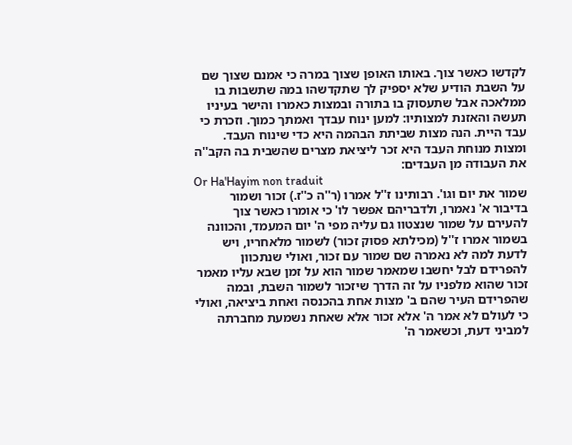לקדשו כאשר צוך. באותו האופן שצוך במרה כי אמנם שצוך שם על השבת הודיע שלא יספיק לך שתקדשהו במה שתשבות בו ממלאכה אבל שתעסוק בו בתורה ובמצות כאמרו והישר בעיניו תעשה והאזנת למצותיו: למען ינוח עבדך ואמתך כמוך. וזכרת כי עבד היית. הנה מצות שביתת הבהמה היא כדי שינוח העבד. ומצות מנוחת העבד היא זכר ליציאת מצרים שהשבית בה הקב''ה את העבודה מן העבדים:
Or Ha'Hayim non traduit
שמור את יום וגו'. רבותינו ז''ל אמרו (ר''ה כ''ז.) זכור ושמור בדיבור א' נאמרו, ולדבריהם אפשר לו' כי אומרו כאשר צוך להעירם על שמור שנצטוו גם עליה מפי ה' יום המעמד, והכוונה בשמור אמרו ז''ל (מכילתא פסוק זכור) לשמור מלאחריו, ויש לדעת למה לא נאמרה שם שמור עם זכור, ואולי שנתכוון להפרידם לבל יחשבו שמאמר שמור הוא על זמן שבא עליו מאמר זכור שהוא מלפניו על זה הדרך שיזכור לשמור השבת, ובמה שהפרידם העיר שהם ב' מצות אחת בהכנסה ואחת ביציאה, ואולי כי לעולם לא אמר ה' אלא זכור אלא שאחת נשמעת מחברתה למביני דעת, וכשאמר ה'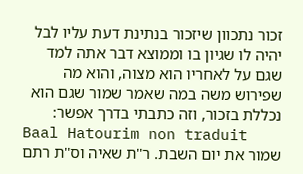זכור נתכוון שיזכור בנתינת דעת עליו לבל יהיה לו שגיון בו וממוצא דבר אתה למד שגם על לאחריו הוא מצוה, והוא מה שפירוש משה במה שאמר שמור שגם הוא נכללת בזכור, וזה כתבתי בדרך אפשר:
Baal Hatourim non traduit
שמור את יום השבת. ר''ת שאיה וס''ת רתם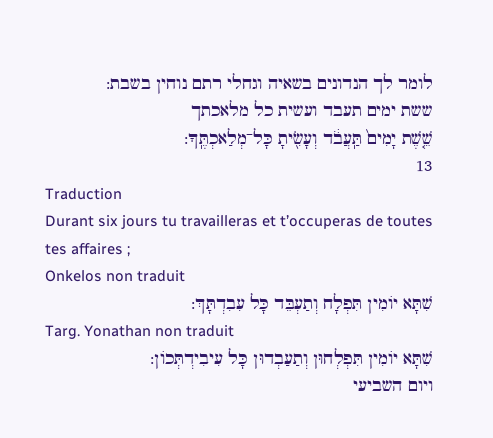לומר לך הנדונים בשאיה וגחלי רתם נוחין בשבת:
ששת ימים תעבד ועשית כל מלאכתך
שֵׁ֤שֶׁת יָמִים֙ תַּֽעֲבֹ֔ד וְעָשִׂ֖יתָ כָּל־מְלַאכְתֶּֽךָ:
13
Traduction
Durant six jours tu travailleras et t’occuperas de toutes tes affaires ;
Onkelos non traduit
שִׁתָּא יוֹמִין תִּפְלָח וְתַעְבֵּד כָּל עִבִדְתָּךְ:
Targ. Yonathan non traduit
שִׁתָּא יוֹמִין תִּפְלְחוּן וְתַעַבְדוּן כָּל עִיבִידְתְּכוֹן:
ויום השביעי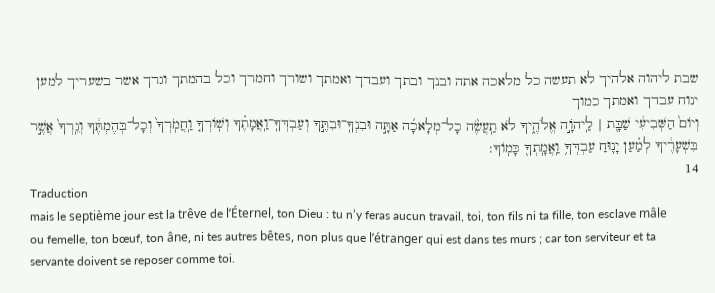שבת ליהוה אלהיך לא תעשה כל מלאכה אתה ובנך ובתך ועבדך ואמתך ושורך וחמרך וכל בהמתך וגרך אשר בשעריך למען ינוח עבדך ואמתך כמוך
וְיוֹם֙ הַשְּׁבִיעִ֔י שַׁבָּ֖ת | לַֽיהֹוָ֣ה אֱלֹהֶ֑יךָ לֹא תַֽעֲשֶׂ֨ה כָל־מְלָאכָ֜ה אַתָּ֣ה וּבִנְךָֽ־וּבִתֶּ֣ךָ וְעַבְדְּךָֽ־וַֽאֲמָתֶ֗ךָ וְשֽׁוֹרְךָ֤ וַֽחֲמֹֽרְךָ֙ וְכָל־בְּהֶמְתֶּ֔ךָ וְגֵֽרְךָ֙ אֲשֶׁ֣ר בִּשְׁעָרֶ֔יךָ לְמַ֗עַן יָנ֛וּחַ עַבְדְּךָ֥ וַֽאֲמָֽתְךָ֖ כָּמֽוֹךָ:
14
Traduction
mais le septième jour est la trêve de l’Éternel, ton Dieu : tu n’y feras aucun travail, toi, ton fils ni ta fille, ton esclave mâle ou femelle, ton bœuf, ton âne, ni tes autres bêtes, non plus que l’étranger qui est dans tes murs ; car ton serviteur et ta servante doivent se reposer comme toi.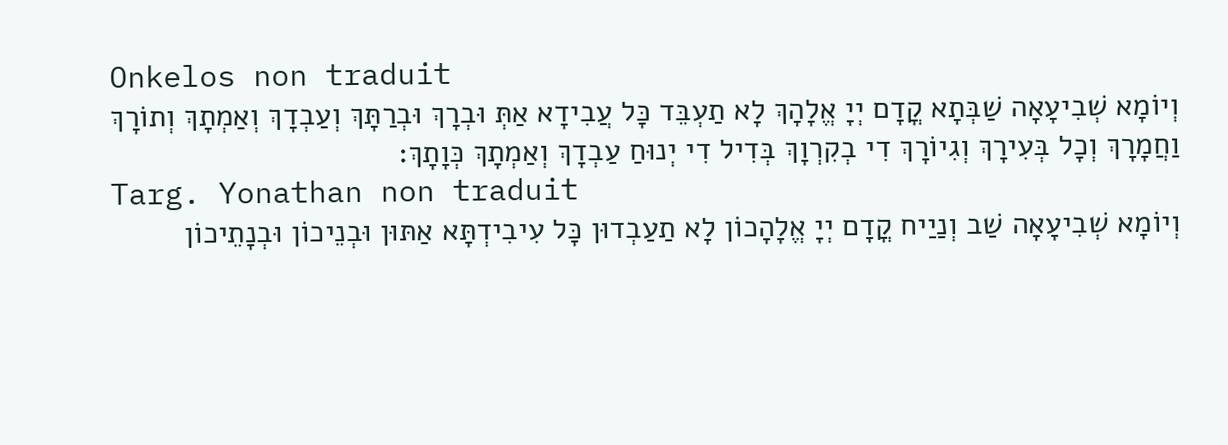Onkelos non traduit
וְיוֹמָא שְׁבִיעָאָה שַׁבְּתָא קֳדָם יְיָ אֱלָהָךְ לָא תַעְבֵּד כָּל עֲבִידָא אַתְּ וּבְרָךְ וּבְרַתָּךְ וְעַבְדָךְ וְאַמְתָךְ וְתוֹרָךְ וַחֲמָרָךְ וְכָל בְּעִירָךְ וְגִיוֹרָךְ דִי בְקִרְוָךְ בְּדִיל דִי יְנוּחַ עַבְדָךְ וְאַמְתָךְ כְּוָתָךְ:
Targ. Yonathan non traduit
וְיוֹמָא שְׁבִיעָאָה שַׁב וְנַיַיח קֳדָם יְיָ אֱלָהָכוֹן לָא תַעַבְדוּן כָּל עִיבִידְתָּא אַתּוּן וּבְנֵיכוֹן וּבְנָתֵיכוֹן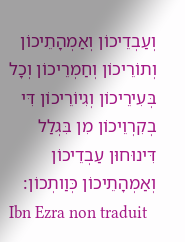וְעַבְדֵיכוֹן וְאַמְהָתֵיכוֹן וְתוֹרֵיכוֹן וְחַמְרֵיכוֹן וְכָל בְּעִירֵיכוֹן וְגִיוֹרֵיכוֹן דִּי בְקִרְוֵיכוֹן מִן בִּגְלַל דִּינוּחוּן עַבְדֵיכוֹן וְאַמְהָתֵיכוֹן כְּוַותְכוֹן:
Ibn Ezra non traduit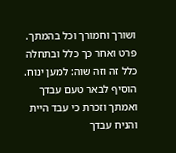ושורך וחמורך וכל בהמתך. פרט ואחר כך כלל ובתחלה כלל זה וזה שוה: למען ינוח. הוסיף לבאר טעם עבדך ואמתך וזכרת כי עבד היית והניח עבדך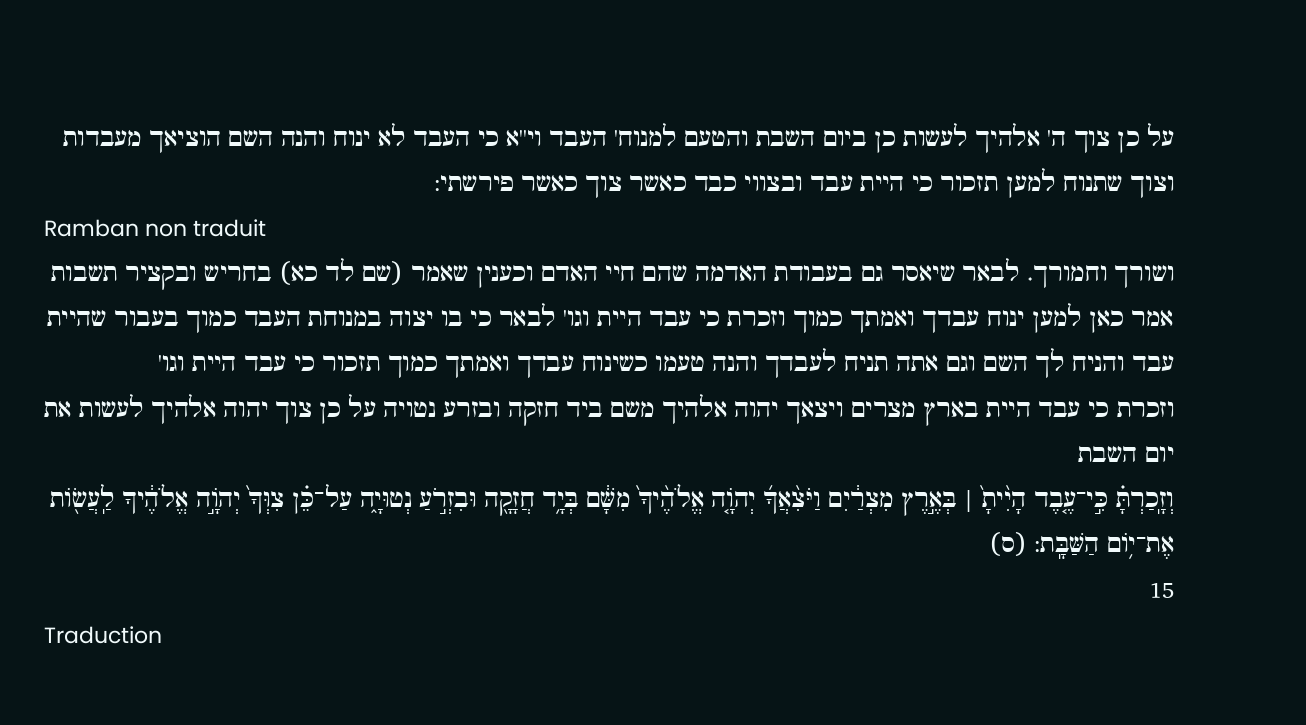על כן צוך ה' אלהיך לעשות כן ביום השבת והטעם למנוח' העבד וי''א כי העבד לא ינוח והנה השם הוציאך מעבדות וצוך שתנוח למען תזכור כי היית עבד ובצווי כבד כאשר צוך כאשר פירשתי:
Ramban non traduit
ושורך וחמורך. לבאר שיאסר גם בעבודת האדמה שהם חיי האדם וכענין שאמר (שם לד כא) בחריש ובקציר תשבות אמר כאן למען ינוח עבדך ואמתך כמוך וזכרת כי עבד היית וגו' לבאר כי בו יצוה במנוחת העבד כמוך בעבור שהיית עבד והניח לך השם וגם אתה תניח לעבדך והנה טעמו כשינוח עבדך ואמתך כמוך תזכור כי עבד היית וגו'
וזכרת כי עבד היית בארץ מצרים ויצאך יהוה אלהיך משם ביד חזקה ובזרע נטויה על כן צוך יהוה אלהיך לעשות את יום השבת
וְזָֽכַרְתָּ֗ כִּ֣י־עֶ֤בֶד הָיִ֨יתָ֙ | בְּאֶ֣רֶץ מִצְרַ֔יִם וַיֹּצִ֨אֲךָ֜ יְהֹוָ֤ה אֱלֹהֶ֨יךָ֙ מִשָּׁ֔ם בְּיָ֥ד חֲזָקָ֖ה וּבִזְרֹ֣עַ נְטוּיָ֑ה עַל־כֵּ֗ן צִוְּךָ֙ יְהֹוָ֣ה אֱלֹהֶ֔יךָ לַֽעֲשׂ֖וֹת אֶת־י֥וֹם הַשַּׁבָּֽת: (ס)
15
Traduction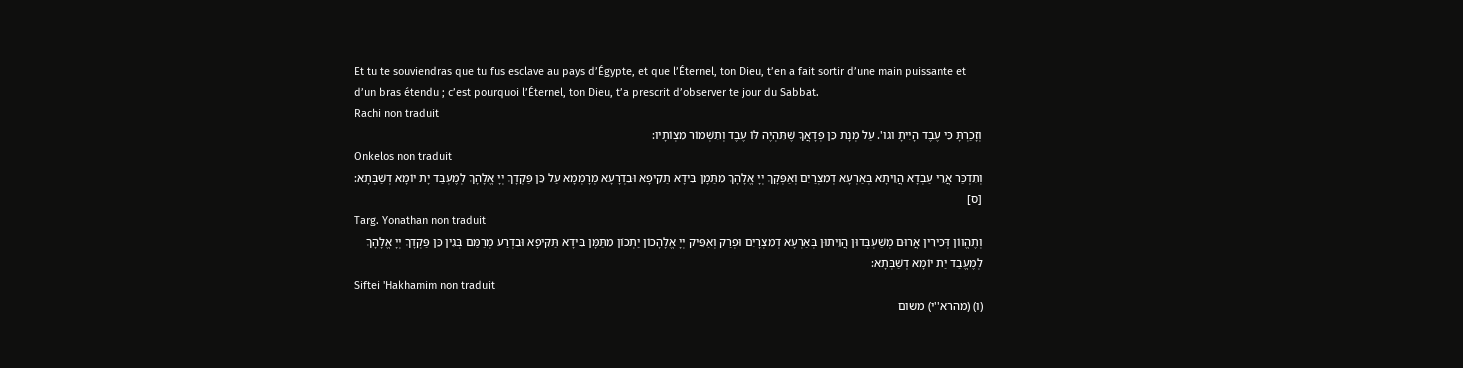Et tu te souviendras que tu fus esclave au pays d’Égypte, et que l’Éternel, ton Dieu, t’en a fait sortir d’une main puissante et d’un bras étendu ; c’est pourquoi l’Éternel, ton Dieu, t’a prescrit d’observer te jour du Sabbat.
Rachi non traduit
וְזָכַרְתָּ כִּי עֶבֶד הָיִיתָ וגו'. עַל מְנָת כֵּן פְּדָאֲךָ שֶׁתִּהְיֶה לּוֹ עֶבֶד וְתִשְׁמוֹר מִצְוֹתָיו:
Onkelos non traduit
וְתִדְכַּר אֲרֵי עַבְדָא הֲוֵיתָא בְּאַרְעָא דְמִצְרַיִם וְאַפְּקָךְ יְיָ אֱלָהָךְ מִתַּמָן בִּידָא תַקִיפָא וּבִדְרָעָא מְרָמְמָא עַל כֵּן פַּקְדָךְ יְיָ אֱלָהָךְ לְמֶעְבַּד יָת יוֹמָא דְשַׁבְּתָא: [ס]
Targ. Yonathan non traduit
וְתֶהֱווֹן דְּכִירִין אֲרוּם מְשַׁעְבְּדוּן הֲוֵיתוּן בְּאַרְעָא דְמִצְרָיִם וּפְרַק וְאַפֵּיק יְיָ אֱלָהָכוֹן יַתְכוֹן מִתַּמָּן בִּידָא תַּקִּיפָא וּבִדְרַע מְרַמַּם בְּגִין כֵּן פַּקְדָךְ יְיָ אֱלָהָךְ לְמֶעֱבַד יַת יוֹמָא דְשַׁבְּתָא:
Siftei 'Hakhamim non traduit
(ו) (מהרא''י) משום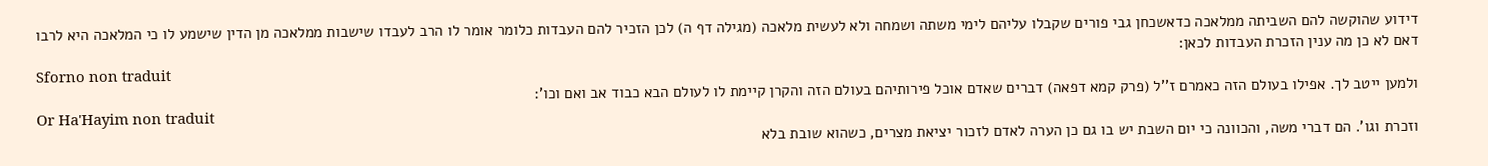דידוע שהוקשה להם השביתה ממלאכה כדאשכחן גבי פורים שקבלו עליהם לימי משתה ושמחה ולא לעשית מלאכה (מגילה דף ה) לכן הזכיר להם העבדות כלומר אומר לו הרב לעבדו שישבות ממלאכה מן הדין שישמע לו כי המלאכה היא לרבו דאם לא כן מה ענין הזכרת העבדות לכאן:
Sforno non traduit
ולמען ייטב לך. אפילו בעולם הזה כאמרם ז''ל (פרק קמא דפאה) דברים שאדם אוכל פירותיהם בעולם הזה והקרן קיימת לו לעולם הבא כבוד אב ואם וכו':
Or Ha'Hayim non traduit
וזכרת וגו'. הם דברי משה, והכוונה כי יום השבת יש בו גם כן הערה לאדם לזכור יציאת מצרים, כשהוא שובת בלא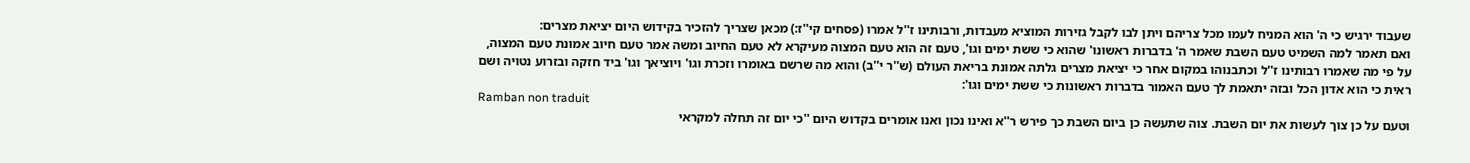שעבוד ירגיש כי ה' הוא המניח לעמו מכל צריהם ויתן לבו לקבל גזירות המוציא מעבדות, ורבותינו ז''ל אמרו (פסחים קי''ז:) מכאן שצריך להזכיר בקידוש היום יציאת מצרים:
ואם תאמר למה השמיט טעם השבת שאמר ה' בדברות ראשונו' שהוא כי ששת ימים וגו', טעם זה הוא טעם המצוה מעיקרא לא טעם החיוב ומשה אמר טעם חיוב אמונת טעם המצוה, על פי מה שאמרו רבותינו ז''ל וכתבנוהו במקום אחר כי יציאת מצרים גלתה אמונת בריאת העולם (ש''ר י''ב) והוא מה שרשם באומרו וזכרת וגו' ויוציאך וגו' ביד חזקה ובזרוע נטויה ושם ראית כי הוא אדון הכל ובזה יתאמת לך טעם האמור בדברות ראשונות כי ששת ימים וגו':
Ramban non traduit
וטעם על כן צוך לעשות את יום השבת. צוה שתעשה כן ביום השבת כך פירש ר''א ואינו נכון ואנו אומרים בקדוש היום ''כי יום זה תחלה למקראי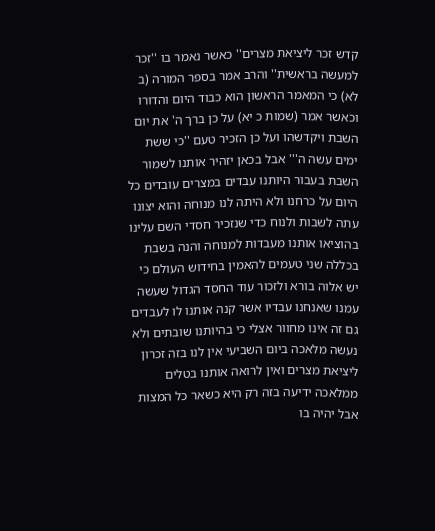קדש זכר ליציאת מצרים'' כאשר נאמר בו ''זכר למעשה בראשית'' והרב אמר בספר המורה (ב לא) כי המאמר הראשון הוא כבוד היום והדורו וכאשר אמר (שמות כ יא) על כן ברך ה' את יום השבת ויקדשהו ועל כן הזכיר טעם ''כי ששת ימים עשה ה''' אבל בכאן יזהיר אותנו לשמור השבת בעבור היותנו עבדים במצרים עובדים כל היום על כרחנו ולא היתה לנו מנוחה והוא יצונו עתה לשבות ולנוח כדי שנזכיר חסדי השם עלינו בהוציאו אותנו מעבדות למנוחה והנה בשבת בכללה שני טעמים להאמין בחידוש העולם כי יש אלוה בורא ולזכור עוד החסד הגדול שעשה עמנו שאנחנו עבדיו אשר קנה אותנו לו לעבדים גם זה אינו מחוור אצלי כי בהיותנו שובתים ולא נעשה מלאכה ביום השביעי אין לנו בזה זכרון ליציאת מצרים ואין לרואה אותנו בטלים ממלאכה ידיעה בזה רק היא כשאר כל המצות אבל יהיה בו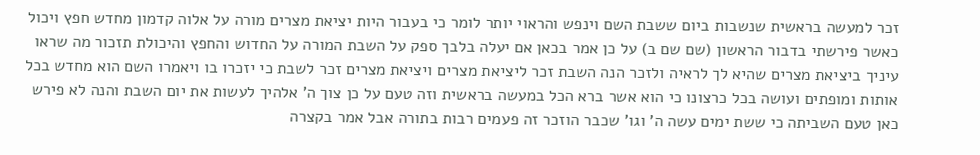זכר למעשה בראשית שנשבות ביום ששבת השם וינפש והראוי יותר לומר כי בעבור היות יציאת מצרים מורה על אלוה קדמון מחדש חפץ ויכול כאשר פירשתי בדבור הראשון (שם שם ב) על כן אמר בכאן אם יעלה בלבך ספק על השבת המורה על החדוש והחפץ והיכולת תזכור מה שראו עיניך ביציאת מצרים שהיא לך לראיה ולזכר הנה השבת זכר ליציאת מצרים ויציאת מצרים זכר לשבת כי יזכרו בו ויאמרו השם הוא מחדש בכל אותות ומופתים ועושה בכל כרצונו כי הוא אשר ברא הכל במעשה בראשית וזה טעם על כן צוך ה' אלהיך לעשות את יום השבת והנה לא פירש כאן טעם השביתה כי ששת ימים עשה ה' וגו' שכבר הוזכר זה פעמים רבות בתורה אבל אמר בקצרה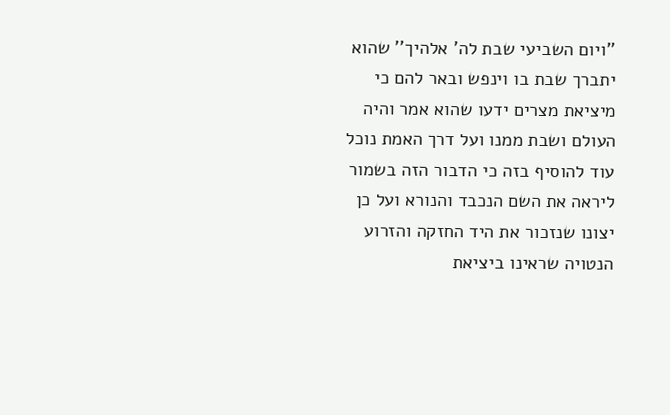''ויום השביעי שבת לה' אלהיך'' שהוא יתברך שבת בו וינפש ובאר להם כי מיציאת מצרים ידעו שהוא אמר והיה העולם ושבת ממנו ועל דרך האמת נוכל עוד להוסיף בזה כי הדבור הזה בשמור ליראה את השם הנכבד והנורא ועל כן יצונו שנזכור את היד החזקה והזרוע הנטויה שראינו ביציאת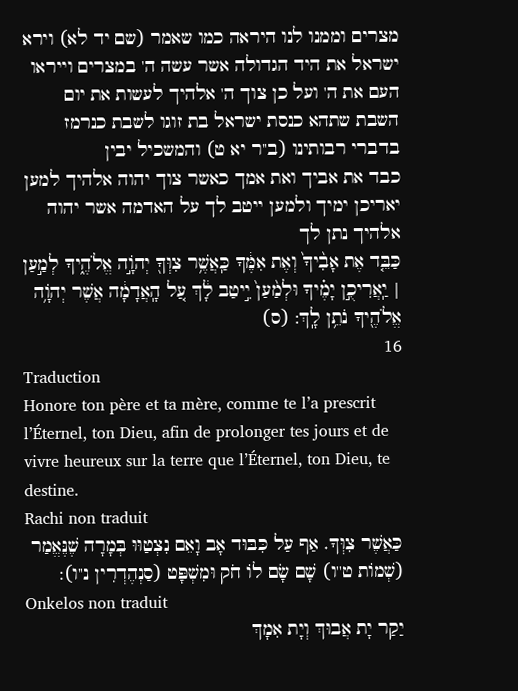מצרים וממנו לנו היראה כמו שאמר (שם יד לא) וירא ישראל את היד הגדולה אשר עשה ה' במצרים וייראו העם את ה' ועל כן צוך ה' אלהיך לעשות את יום השבת שתהא כנסת ישראל בת זוגו לשבת כנרמז בדברי רבותינו (ב''ר יא ט) והמשכיל יבין
כבד את אביך ואת אמך כאשר צוך יהוה אלהיך למען יאריכן ימיך ולמען ייטב לך על האדמה אשר יהוה אלהיך נתן לך
כַּבֵּ֤ד אֶת אָבִ֨יךָ֙ וְאֶת אִמֶּ֔ךָ כַּֽאֲשֶׁ֥ר צִוְּךָ֖ יְהֹוָ֣ה אֱלֹהֶ֑יךָ לְמַ֣עַן | יַֽאֲרִיכֻ֣ן יָמֶ֗יךָ וּלְמַ֨עַן֙ יִ֣יטַב לָ֔ךְ עַ֚ל הָֽאֲדָמָ֔ה אֲשֶׁר יְהֹוָ֥ה אֱלֹהֶ֖יךָ נֹתֵ֥ן לָֽךְ: (ס)
16
Traduction
Honore ton père et ta mère, comme te l’a prescrit l’Éternel, ton Dieu, afin de prolonger tes jours et de vivre heureux sur la terre que l’Éternel, ton Dieu, te destine.
Rachi non traduit
כַּאֲשֶׁר צִוְּךָ. אַף עַל כִּבּוּד אָב וָאֵם נִצְטַוּוּ בְּמָרָה שֶׁנֶּאֱמַר (שְׁמוֹת ט''ו) שָׁם שָׂם לוֹ חֹק וּמִשְׁפָּט (סַנְהֶדְרִין נ''ו):
Onkelos non traduit
יַקַר יָת אֲבוּךְ וְיָת אִמָךְ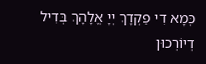כְּמָא דִי פַקְדָךְ יְיָ אֱלָהָךְ בְּדִיל דְיוֹרְכוּן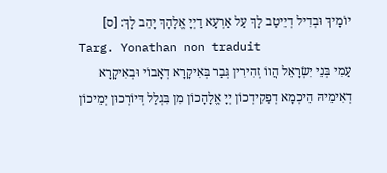יוֹמָיךְ וּבְדִיל דְיֵיטַב לָךְ עַל אַרְעָא דַיְיָ אֱלָהָךְ יָהֵב לָךְ: [ס]
Targ. Yonathan non traduit
עַמִי בְּנֵי יִשְׂרָאֵל הֲווֹ זְהִירִין גְּבַר בְּאִיקָרָא דְאָבוֹי וּבְאִיקָרָא דְאִימֵיהּ הֵיכְמָא דְפַקִידְכוֹן יְיָ אֱלָהָכוֹן מִן בִּגְלַל דְּיוֹרְכוּן יְמֵיכוֹן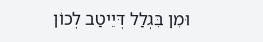וּמִן בִּגְלַל דְּיֵיטַב לְכוֹן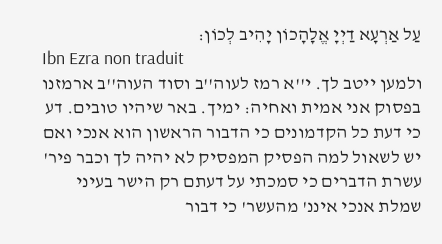עַל אַרְעָא דַיְיָ אֱלָהָכוֹן יָהִיב לְכוֹן:
Ibn Ezra non traduit
ולמען ייטב לך. י''א רמז לעוה''ב וסוד העוה''ב ארמזנו בפסוק אני אמית ואחיה: ימיך. באר שיהיו טובים. דע כי דעת כל הקדמונים כי הדבור הראשון הוא אנכי ואם יש לשאול למה הפסיק המפסיק לא יהיה לך וכבר פיר' עשרת הדברים כי סמכתי על דעתם רק הישר בעיני שמלת אנכי איננ' מהעשר' כי דבור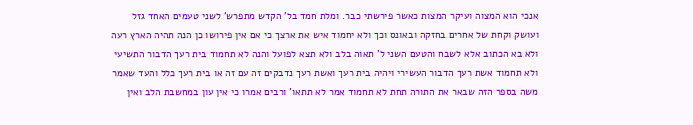אנכי הוא המצוה ועיקר המצות כאשר פירשתי כבר. ומלת חמד בל' הקדש מתפרש' לשני טעמים האחד גזל ועושק וקחת של אחרים בחזקה ובאונס וכך ולא יחמוד איש את ארצך כי אם אין פירושו כן הנה תהיה הארץ רעה ולא בא הכתוב אלא לשבח והטעם השני ל' תאוה בלב ולא תצא לפועל והנה לא תחמוד בית רעך הדבור התשיעי ולא תחמוד אשת רעך הדבור העשירי ויהיה בית רעך ואשת רעך נדבקים זה עם זה או בית רעך כלל והעד שאמר משה בספר הזה שבאר את התורה תחת לא תחמוד אמר לא תתאו' ורבים אמרו כי אין עון במחשבת הלב ואין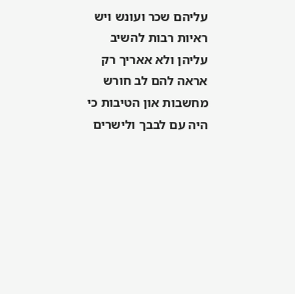עליהם שכר ועונש ויש ראיות רבות להשיב עליהן ולא אאריך רק אראה להם לב חורש מחשבות און הטיבות כי היה עם לבבך ולישרים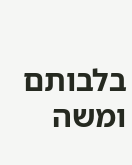בלבותם ומשה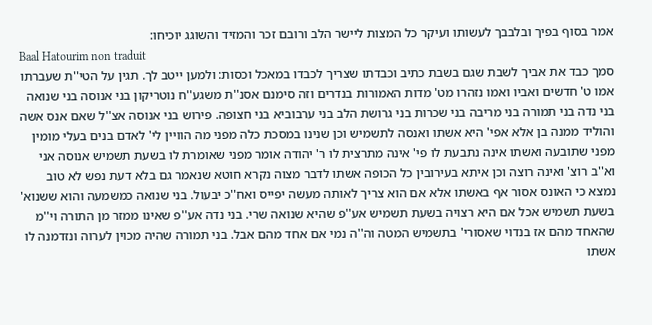אמר בסוף בפיך ובלבבך לעשותו ועיקר כל המצות ליישר הלב ורובם זכר והמזיד והשוגג יוכיחו:
Baal Hatourim non traduit
סמך כבד את אביך לשבת שגם בשבת כתיב וכבדתו שצריך לכבדו במאכל וכסות: ולמען ייטב לך. תגין על הטי''ת שעברתו אמו ט' חדשים ואביו ואמו נזהרו מט' מדות האמורות בנדרים וזה סימנם אסנ''ת משגע''ח נוטריקון בני אנוסה בני שנואה בני נדה בני תמורה בני מריבה בני שכרות בני גרושת הלב בני ערבוביא בני חצופה. פירוש בני אנוסה אצ''ל שאם אנס אשה והוליד ממנה בן אלא אפי' היא אשתו ואנסה לתשמיש וכן שנינו במסכת כלה מפני מה הוויין לי' לאדם בנים בעלי מומין מפני שתובעה ואשתו אינה נתבעת לו פי' אינה מתרצית לו ר' יהודה אומר מפני שאומרת לו בשעת תשמיש אנוסה אני וא''ב רוצ' ואינה רוצה וכן איתא בעירובין כל הכופה אשתו לדבר מצוה נקרא חוטא שנאמר גם בלא דעת נפש לא טוב נמצא כי האונס אסור אף באשתו אלא אם הוא צריך לאותה מעשה יפייס ואח''כ יבעול. בני שנואה כמשמעה והוא ששנוא' בשעת תשמיש אכל אם היא רצויה בשעת תשמיש אע''פ שהיא שנואה שרי. בני נדה אע''פ שאינו ממזר מן התורה וי''מ שהאחד מהם אז בנדוי שאסורי' בתשמיש המטה וה''ה נמי אם אחד מהם אבל. בני תמורה שהיה מכוין לערוה ונזדמנה לו אשתו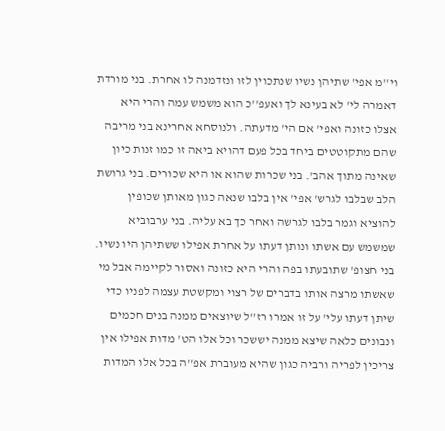וי''מ אפי' שתיהן נשיו שנתכוין לזו ונזדמנה לו אחרת. בני מורדת דאמרה לי' לא בעינא לך ואעפ''כ הוא משמש עמה והרי היא אצלו כזונה ואפי' אם הי' מדעתה. ולנוסחא אחרינא בני מריבה שהם מתקוטטים ביחד בכל פעם דהויא ביאה זו כמו זנות כיון שאינה מתוך אהב'. בני שכרות שהוא או היא שכורים. בני גרושת הלב שבלבו לגרש' אפי' אין בלבו שנאה כגון מאותן שכופין להוציא וגמר בלבו לגרשה ואחר כך בא עליה. בני ערבוביא שמשמש עם אשתו ונותן דעתו על אחרת אפילו ששתיהן היו נשיו. בני חצופ' שתובעתו בפה והרי היא כזונה ואסור לקיימה אבל מי שאשתו מרצה אותו בדברים של רצוי ומקשטת עצמה לפניו כדי שיתן דעתו עלי' על זו אמרו רז''ל שיוצאים ממנה בנים חכמים ונבונים כלאה שיצא ממנה יששכר וכל אלו הט' מדות אפילו אין צריכין לפריה ורביה כגון שהיא מעוברת אפ''ה בכל אלו המדות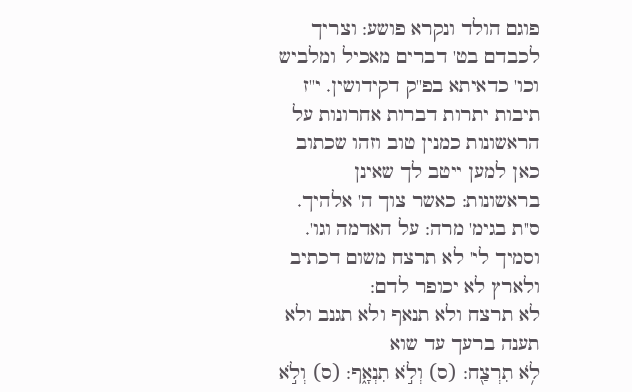פוגם הולד ונקרא פושע: וצריך לכבדם בט' דברים מאכיל ומלביש וכו' כדאיתא בפ''ק דקידושין. י''ז תיבות יתרות דברות אחרונות על הראשונות כמנין טוב וזהו שכתוב כאן למען ייטב לך שאינן בראשונות: כאשר צוך ה' אלהיך. ס''ת בגימ' מרה: על האדמה וגו'. וסמיך לי' לא תרצח משום דכתיב ולארץ לא יכופר לדם:
לא תרצח ולא תנאף ולא תגנב ולא תענה ברעך עד שוא
לֹ֥א תִרְצַ֖ח: (ס) וְלֹ֣א תִנְאָ֑ף: (ס) וְלֹ֣א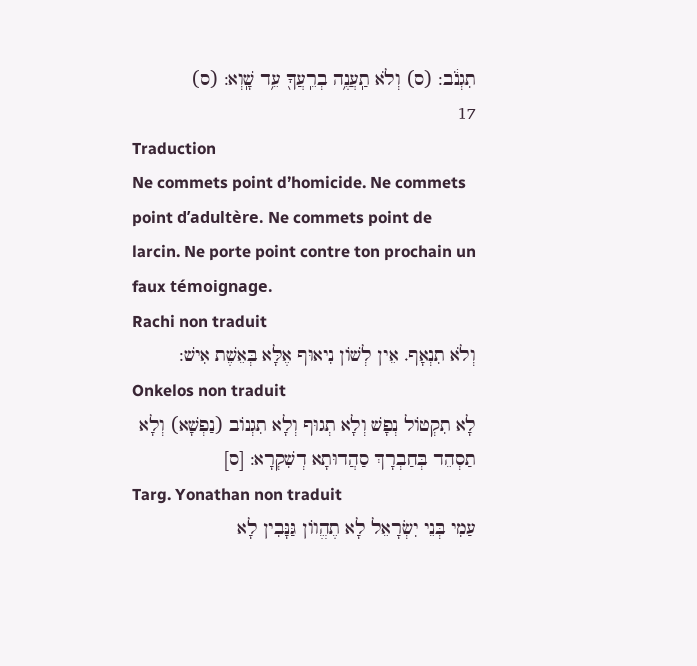תִגְנֹ֔ב: (ס) וְלֹא תַֽעֲנֶ֥ה בְרֵֽעֲךָ֖ עֵ֥ד שָֽׁוְא: (ס)
17
Traduction
Ne commets point d’homicide. Ne commets point d’adultère. Ne commets point de larcin. Ne porte point contre ton prochain un faux témoignage.
Rachi non traduit
וְלֹא תִנְאָף. אֵין לְשׁוֹן נִיאוּף אֶלָּא בְּאֵשֶׁת אִישׁ:
Onkelos non traduit
לָא תִקְטוֹל נְפָשׁ וְלָא תְגוּף וְלָא תִגְנוֹב (נַפְשָׁא) וְלָא תַסְהֵד בְּחַבְרָךְ סַהֲדוּתָא דְשִׁקְרָא: [ס]
Targ. Yonathan non traduit
עַמִי בְּנֵי יִשְׂרָאֵל לָא תֶהֱווֹן גַּנָּבִין לָא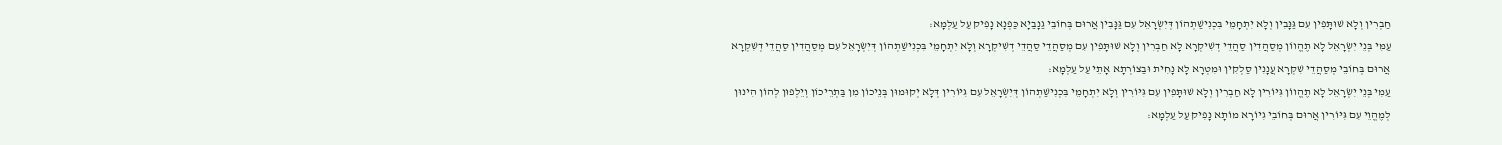חַבְרִין וְלָא שׁוּתָּפִין עִם גַּנָּבִין וְלָא יִתְחָמֵי בִּכְנִישַׁתְהוֹן דְּיִשְׂרָאֵל עִם גַּנָּבִין אֲרוּם בְּחוֹבֵי גַנָבַיָא כַּפְנָא נָפִיק עַל עַלְמָא:
עַמִּי בְּנֵי יִשְׂרָאֵל לָא תֶהֱווֹן מְסַהֲדִין סַהֲדֵי דְשִׁיקְרָא לָא חַבְרִין וְלָא שׁוּתָּפִין עִם מְסַהֲדֵי סַהֲדֵי דְשִׁיקְרָא וְלָא יִתְחָמֵי בִּכְנִישַׁתְהוֹן דְּיִשְׂרָאֵל עִם מְסַהֲדִין סַהֲדֵי דְשִׁקְרָא אֲרוּם בְּחוֹבֵי מְסַהֲדֵי שִׁקְרָא עֲנָנִין סַלְקִין וּמִטְרָא לָא נָחִית וּבַצוֹרְתָא אָתֵי עַל עַלְמָא:
עַמִי בְּנֵי יִשְׂרָאֵל לָא תֶהֱווֹן גִּיּוֹרִין לָא חַבְרִין וְלָא שׁוּתָּפִין עִם גִּיּוֹרִין וְלָא יִתְחָמֵי בִּכְנִישַׁתְהוֹן דְּיִשְׂרָאֵל עִם גִּיּוֹרִין דְּלָא יְקוּמוּן בְּנֵיכוֹן מִן בַּתְרֵיכוֹן וְיֵלְפוּן לְהוֹן הִינוּן לְמֶהֱוֵי עִם גִּיּוֹרִין אֲרוּם בְּחוֹבֵי גִיוֹרָא מוֹתָא נָפִיק עַל עַלְמָא: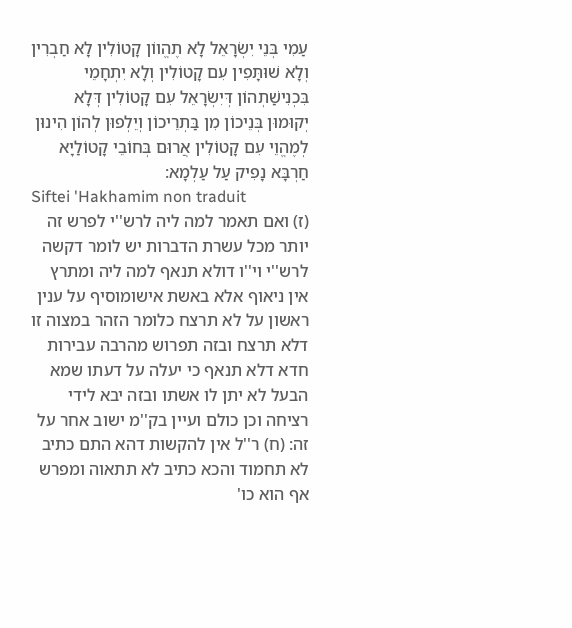עַמִי בְּנֵי יִשְׂרָאֵל לָא תֶהֱווֹן קָטוֹלִין לָא חַבְרִין וְלָא שׁוּתָּפִין עִם קָטוֹלִין וְלָא יִתְחָמֵי בִּכְנִישַׁתְהוֹן דְּיִשְׂרָאֵל עִם קָטוֹלִין דְּלָא יְקוּמוּן בְּנֵיכוֹן מִן בַּתְרֵיכוֹן וְיֵלְפוּן לְהוֹן הִינוּן לְמֶהֱוֵי עִם קָטוֹלִין אֲרוּם בְּחוֹבֵי קָטוֹלַיָא חַרְבָּא נָפִיק עַל עַלְמָא:
Siftei 'Hakhamim non traduit
(ז) ואם תאמר למה ליה לרש''י לפרש זה יותר מכל עשרת הדברות יש לומר דקשה לרש''י וי''ו דולא תנאף למה ליה ומתרץ אין ניאוף אלא באשת אישומוסיף על ענין ראשון על לא תרצח כלומר הזהר במצוה זו דלא תרצח ובזה תפרוש מהרבה עבירות חדא דלא תנאף כי יעלה על דעתו שמא הבעל לא יתן לו אשתו ובזה יבא לידי רציחה וכן כולם ועיין בק''מ ישוב אחר על זה: (ח) ר''ל אין להקשות דהא התם כתיב לא תחמוד והכא כתיב לא תתאוה ומפרש אף הוא כו'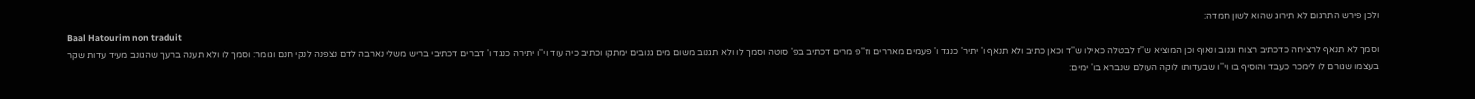ולכן פירש התרגום לא תירוג שהוא לשון חמדה:
Baal Hatourim non traduit
וסמך לא תנאף לרציחה כדכתיב רצוח וגנוב ונאוף וכן המוציא ש''ז לבטלה כאילו ש''ד וכאן כתיב ולא תנאף ו' יתיר' כנגד ו' פעמים מאררים וז''פ מרים דכתיב בפ' סוטה וסמך לו ולא תגנוב משום מים גנובים ימתקו וכתיב כיה עוד וי''ו יתירה כנגד ו' דברים דכתיבי בריש משלי נארבה לדם נצפנה לנקי חנם וגומר: וסמך לו ולא תענה ברעך שהגונב מעיד עדות שקר בעצמו שגורם לו לימכר כעבד והוסיף בו וי''ו שבעדותו לוקה העולם שנברא בו' ימים: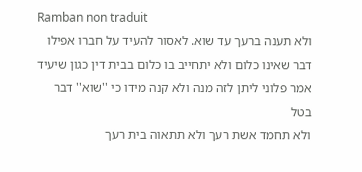Ramban non traduit
ולא תענה ברעך עד שוא. לאסור להעיד על חברו אפילו דבר שאינו כלום ולא יתחייב בו כלום בבית דין כגון שיעיד אמר פלוני ליתן לזה מנה ולא קנה מידו כי ''שוא'' דבר בטל
ולא תחמד אשת רעך ולא תתאוה בית רעך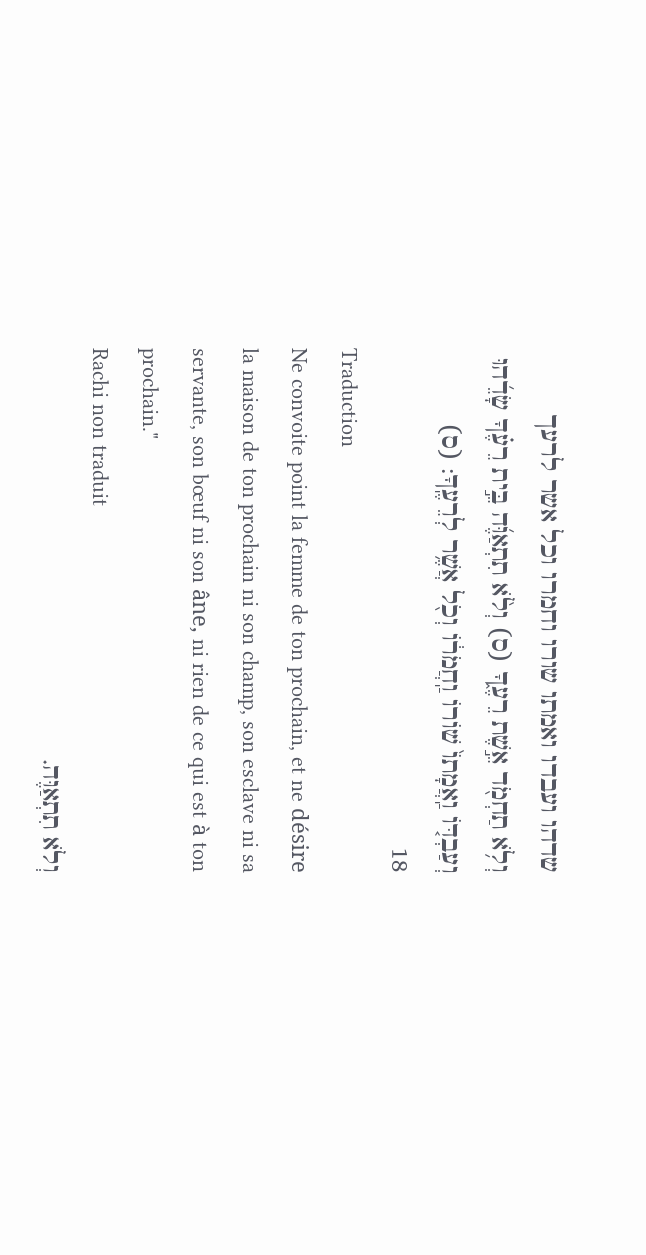שדהו ועבדו ואמתו שורו וחמרו וכל אשר לרעך
וְלֹ֥א תַחְמֹ֖ד אֵ֣שֶׁת רֵעֶ֑ךָ (ס) וְלֹ֨א תִתְאַוֶּ֜ה בֵּ֣ית רֵעֶ֗ךָ שָׂדֵ֜הוּ וְעַבְדּ֤וֹ וַֽאֲמָתוֹ֙ שׁוֹרוֹ וַֽחֲמֹר֔וֹ וְכֹ֖ל אֲשֶׁ֥ר לְרֵעֶֽךָ: (ס)
18
Traduction
Ne convoite point la femme de ton prochain, et ne désire la maison de ton prochain ni son champ, son esclave ni sa servante, son bœuf ni son âne, ni rien de ce qui est à ton prochain."
Rachi non traduit
וְלֹא תִתְאַוֶּה.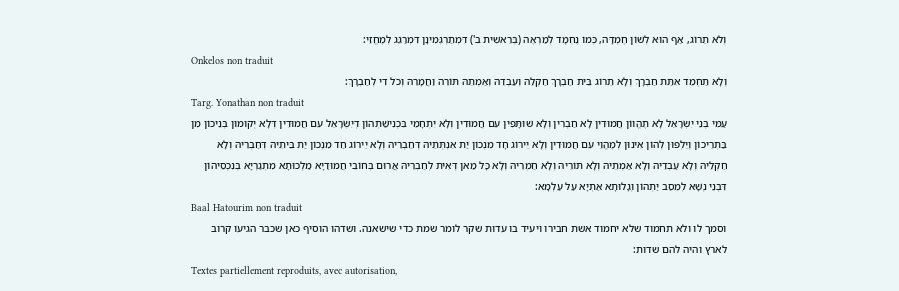וְלֹא תֵרוֹג, אַף הוּא לְשׁוֹן חֶמְדָּה, כְּמוֹ נֶחְמָד לְמַרְאֶה (בְּרֵאשִׁית ב') דִּמְתַרְגְּמִינָן דִּמְרַגֵּג לְמֶחֱזֵי:
Onkelos non traduit
וְלָא תַחְמֵד אִתַּת חַבְרָךְ וְלָא תֵרוֹג בֵּית חַבְרָךְ חַקְלֵהּ וְעַבְדֵהּ וְאַמְתֵהּ תּוֹרֵה וַחֲמָרֵהּ וְכֹל דִי לְחַבְרָךְ:
Targ. Yonathan non traduit
עַמִּי בְּנֵי יִשְׂרָאֵל לָא תֶהֱווֹן חֲמוּדִין לָא חַבְרִין וְלָא שׁוּתָּפִין עִם חֲמוּדִין וְלָא יִתְחָמֵי בִּכְנִישַׁתְהוֹן דְּיִשְׂרָאֵל עִם חֲמוּדִין דְּלָא יְקוּמוּן בְּנֵיכוֹן מִן בַּתְרֵיכוֹן וְיֵלְפוּן לְהוֹן אִינוּן לְמֶהֱוֵי עִם חֲמוּדִין וְלָא יֵירוֹג חָד מִנְכוֹן יַת אִנְתְּתֵיהּ דְּחַבְרֵיהּ וְלָא יֵירוֹג חַד מִנְכוֹן יַת בֵּיתֵיהּ דְּחַבְרֵיהּ וְלָא חַקְלֵיהּ וְלָא עַבְדֵיהּ וְלָא אַמְתֵיהּ וְלָא תּוֹרֵיהּ וְלָא חַמְרֵיהּ וְלָא כָּל מַאן דְּאִית לְחַבְרֵיהּ אֲרוּם בְּחוֹבֵי חֲמוּדַיָא מַלְכוּתָא מִתְגַרְיָא בְּנִכְסֵיהוֹן דִּבְנֵי נְשָׁא לְמֵסַב יַתְהוֹן וְגָלוּתָא אַתְיָא עַל עַלְמָא:
Baal Hatourim non traduit
וסמך לו ולא תחמוד שלא יחמוד אשת חבירו ויעיד בו עדות שקר לומר שמת כדי שישאנה. ושדהו הוסיף כאן שכבר הגיעו קרוב לארץ והיה להם שדות:
Textes partiellement reproduits, avec autorisation,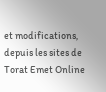et modifications, depuis les sites de Torat Emet Online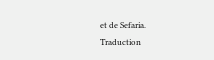et de Sefaria.
Traduction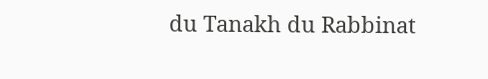du Tanakh du Rabbinat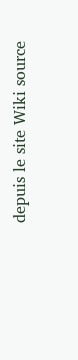depuis le site Wiki source